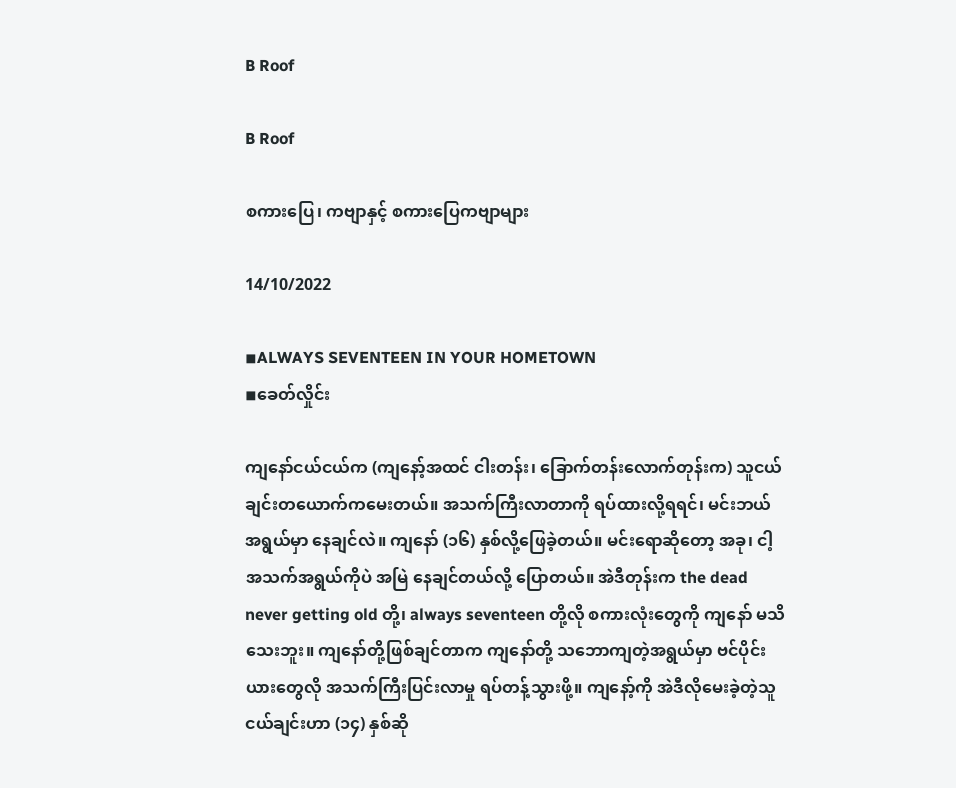B Roof

B Roof

စကား‌ပြေ၊ ကဗျာနှင့် စကားပြေကဗျာများ

14/10/2022

◾ALWAYS SEVENTEEN IN YOUR HOMETOWN
◾ခေတ်လှိုင်း

ကျနော်ငယ်ငယ်က (ကျနော့်အထင် ‌ငါးတန်း၊ ခြောက်တန်းလောက်တုန်းက) သူငယ်ချင်းတယောက်ကမေးတယ်။ အသက်ကြီးလာတာကို ရပ်ထားလို့ရရင်၊ မင်းဘယ်အရွယ်မှာ နေချင်လဲ။ ကျနော် (၁၆) နှစ်လို့ဖြေခဲ့တယ်။ မင်းရောဆိုတော့ အခု၊ ငါ့အသက်အရွယ်ကိုပဲ အမြဲ နေချင်တယ်လို့ ပြောတယ်။ အဲဒီတုန်းက the dead never getting old တို့၊ always seventeen တို့လို စကားလုံးတွေကို ကျနော် မသိသေးဘူး။ ကျနော်တို့ဖြစ်ချင်တာက ကျနော်တို့ သဘောကျတဲ့အရွယ်မှာ ဗင်ပိုင်းယားတွေလို အသက်ကြီးပြင်းလာမှု ရပ်တန့်သွားဖို့။ ကျနော့်ကို အဲဒီလိုမေးခဲ့တဲ့သူငယ်ချင်းဟာ (၁၄) နှစ်ဆို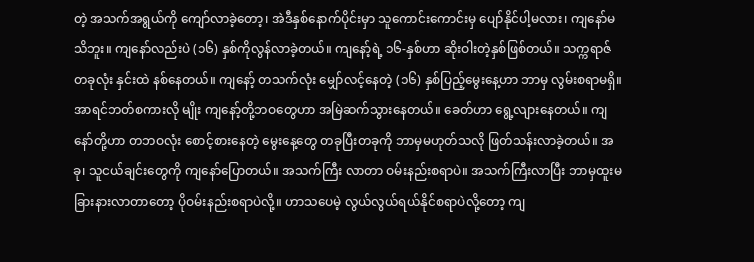တဲ့ အသက်အရွယ်ကို ကျော်လာခဲ့တော့၊ အဲဒီနှစ်နောက်ပိုင်းမှာ သူကောင်းကောင်းမှ ပျော်နိုင်ပါ့မလား၊ ကျနော်မသိဘူး။ ကျနော်လည်းပဲ (၁၆) နှစ်ကိုလွန်လာခဲ့တယ်။ ကျနော့်ရဲ့ ၁၆-နှစ်ဟာ ဆိုးဝါးတဲ့နှစ်ဖြစ်တယ်။ သက္ကရာဇ်တခုလုံး နှင်းထဲ နစ်နေတယ်။ ကျနော့် တသက်လုံး မျှော်လင့်‌နေတဲ့ (၁၆) နှစ်ပြည့်မွေးနေ့ဟာ ဘာမှ လွမ်းစရာမရှိ။ အာရင်ဘတ်စကားလို မျိုး ကျနော့်တို့ဘဝတွေဟာ အမြဲဆက်သွားနေတယ်။ ခေတ်ဟာ ရွေ့လျားနေတယ်။ ကျနော်တို့ဟာ တဘဝလုံး စောင့်စားနေတဲ့ မွေးနေ့တွေ တခုပြီးတခုကို ဘာမှမဟုတ်သလို ဖြတ်သန်းလာခဲ့တယ်။ အခု၊ သူငယ်ချင်းတွေကို ကျနော်ပြောတယ်။ အသက်ကြီး လာတာ ဝမ်းနည်းစရာပဲ။ အသက်ကြီးလာပြီး ဘာမှထူးမခြားနားလာတာတော့ ပိုဝမ်းနည်းစရာပဲလို့။ ‌ဟာသပေမဲ့ လွယ်လွယ်ရယ်နိုင်စရာပဲလို့တော့ ကျ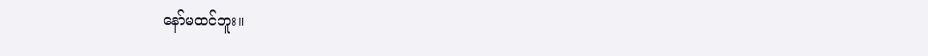နော်မထင်ဘူး။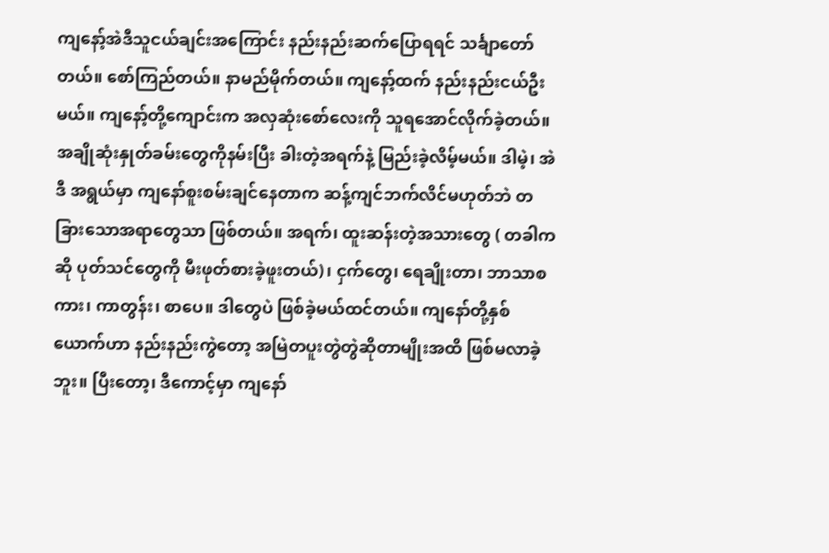ကျနော့်အဲဒီသူငယ်ချင်းအကြောင်း နည်းနည်းဆက်ပြောရရင် သင်္ချာတော်တယ်။ စော်ကြည်တယ်။ နာမည်မိုက်တယ်။ ကျနော့်ထက် နည်းနည်းငယ်ဦးမယ်။ ကျနော့်တို့ကျောင်းက အလှဆုံးစော်လေးကို သူရအောင်လိုက်ခဲ့တယ်။ အချိုဆုံးနှုတ်ခမ်းတွေကိုနမ်းပြီး ခါးတဲ့အရက်နဲ့ မြည်းခဲ့လိမ့်မယ်။ ဒါမဲ့၊ အဲဒီ အရွယ်မှာ ကျနော်စူးစမ်းချင်နေတာက ဆန့်ကျင်ဘက်လိင်မဟုတ်ဘဲ တခြားသောအရာတွေသာ ဖြစ်တယ်။ အရက်၊ ထူးဆန်းတဲ့အသားတွေ ( တခါကဆို ပုတ်သင်တွေကို မီးဖုတ်စားခဲ့ဖူးတယ်)၊ ငှက်တွေ၊ ရေချိုးတာ၊ ဘာသာစကား၊ ကာတွန်း၊ စာပေ။ ဒါတွေပဲ ဖြစ်ခဲ့မယ်ထင်တယ်။ ကျနော်တို့နှစ်ယောက်ဟာ နည်းနည်းကွဲတော့ အမြဲတပူးတွဲတွဲဆိုတာမျိုးအထိ ဖြစ်မလာခဲ့ဘူး။ ပြီးတော့၊ ဒီကောင့်မှာ ကျနော်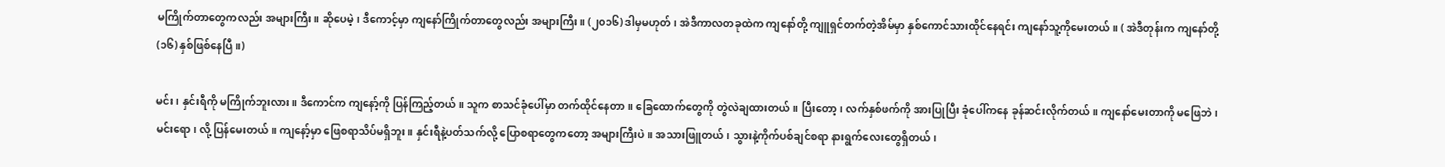မကြိုက်တာတွေကလည်း အများကြီး။ ဆိုပေမဲ့၊ ဒီကောင့်မှာ ကျနော်ကြိုက်တာတွေလည်း အများကြီး။ (၂၀၁၆) ဒါမှမဟုတ်၊ အဲဒီကာလတခုထဲက ကျနော်တို့ ကျူရှင်တက်တဲ့အိမ်မှာ နှစ်ကောင်သားထိုင်နေရင်း ကျနော်သူ့ကိုမေးတယ်။ ( အဲဒီတုန်းက ကျနော်တို့ (၁၆) နှစ်ဖြစ်နေပြီ။)

မင်း၊ နှင်းရီကို မကြိုက်ဘူးလား။ ဒီကောင်က ကျနော့်ကို ပြန်ကြည့်တယ်။ သူက စာသင်ခုံပေါ်မှာ တက်ထိုင်နေတာ။ ခြေထောက်တွေကို တွဲလဲချထားတယ်။ ပြီးတော့၊ လက်နှစ်ဖက်ကို အားပြုပြီး ခုံပေါ်ကနေ ခုန်ဆင်းလိုက်တယ်။ ကျနော်မေးတာကို မဖြေဘဲ၊ မင်းရော၊ လို့ ပြန်မေးတယ်။ ကျနော့်မှာ ဖြေစရာသိပ်မရှိဘူး။ နှင်းရီနဲ့ပတ်သက်လို့ ပြောစရာတွေကတော့ အများကြီးပဲ။ အသားဖြူတယ်၊ သွားနဲ့ကိုက်ပစ်ချင်စရာ နားရွက်လေးတွေရှိတယ်၊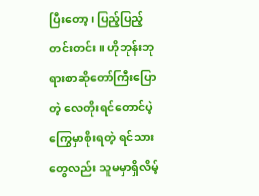ပြီးတော့၊ ပြည့်ပြည့်တင်းတင်း။ ဟိုဘုန်းဘုရားစာဆိုတော်ကြီးပြောတဲ့ လေတိုးရင်တောင်ပဲ့ကြွေမှာစိုးရတဲ့ ရင်သားတွေလည်း သူမမှာရှိလိမ့်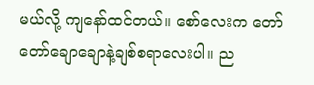မယ်လို့ ကျနော်ထင်တယ်။ စော်လေးက တော်တော်ချောချောနဲ့ချစ်စရာလေးပါ။ ည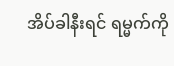အိပ်ခါနီးရင် ရမ္မက်ကို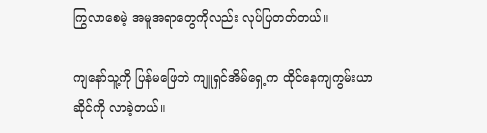ကြွလာစေမဲ့ အမူအရာတွေကိုလည်း လုပ်ပြတတ်တယ်။

ကျနော်သူ့ကို ပြန်မဖြေဘဲ ကျူရှင်အိမ်ရှေ့က ထိုင်နေကျကွမ်းယာဆိုင်ကို လာခဲ့တယ်။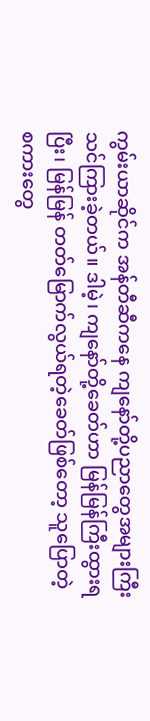ကွမ်းယာဆိုင်က အန်တီဆီကနေ ကျနော်တို့ပညာတွေအများကြီး သင်ကြားခဲ့တယ်။ ဒါမဲ့၊ ကျနော်တို့ခေတ်ဟာ မြန်မြန်ကြီးထွားရပြီး၊ မြန်မြန် တတ်မြောက်လွယ်ရတဲ့ခေတ်ဖြစ်တော့ သူပြောတဲ့ စကားတွေ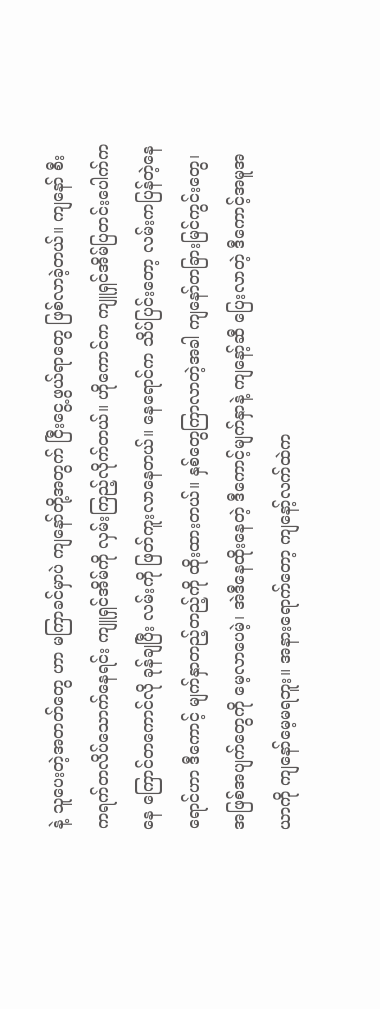နဲ့ သူပေးတဲ့အတတ်တွေ ဟာ မကြာခင်မှာပဲ ကျနော်တို့အတွက် ငြီးငွေ့ဖွယ်ရာတွေ ဖြစ်လာခဲ့တယ်။ ကျနော် စီးကရက်တလိပ်သောက်နေရင်း ကျူရှင်အိမ်ကို လှမ်းကြည့်လိုက်တယ်။ ဟိုကောင်က ကျူရှင်အိမ်ပြတင်းပေါက်ကနေ ကြောင်တကောင်လို ခုန်ချပြီး လမ်းကို ဖြတ်ကူးလာနေတယ်။ နေရောင်က သိပ်ပြင်းတော့ လမ်းကပြန်တဲ့နေရောင်ဟာ ဒီကောင့် မျက်နှာတည့်တည့်ကို ထိုးထားတယ်။ နှစ်တွေကြာလာတဲ့အခါ ကျနော်တခြားမြင်ကွင်းတွေ၊ အဖြစ်အပျက်တွေကို မေ့လာပေမဲ့၊ အဲဒီနေထိုးနေတဲ့ ဒီကောင့်မျက်နှာနဲ့ ကျနော့်ဆီ ပြေးလာတဲ့ ဒီကောင့်အမူအယာကို ကျနော်မေ့မရဘူး။ အနားရောက်တော့ ကျနော့်လက်ထဲက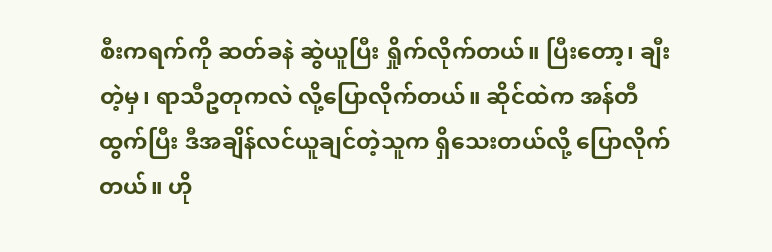စီးကရက်ကို ဆတ်ခနဲ ဆွဲယူပြီး ‌ရှိုက်လိုက်တယ်။ ပြီးတော့၊ ချီးတဲ့မှ၊ ရာသီဥတုကလဲ လို့ပြောလိုက်တယ်။ ဆိုင်ထဲက အန်တီထွက်ပြီး ဒီအချိန်လင်ယူချင်တဲ့သူက ရှိသေးတယ်လို့ ပြောလိုက်တယ်။ ဟို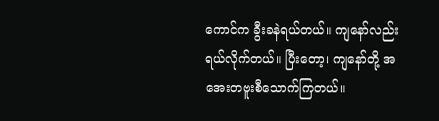ကောင်က ခွီးခနဲရယ်တယ်။ ကျနော်လည်း ရယ်လိုက်တယ်။ ပြီးတော့၊ ကျနော်တို့ အအေးတဗူးစီသောက်ကြတယ်။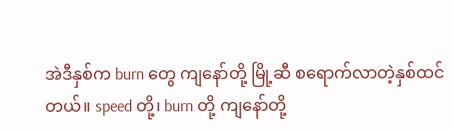အဲဒီနှစ်က burn တွေ ကျနော်တို့ မြို့ဆီ စရောက်လာတဲ့နှစ်ထင်တယ်။ speed တို့၊ burn တို့ ကျနော်တို့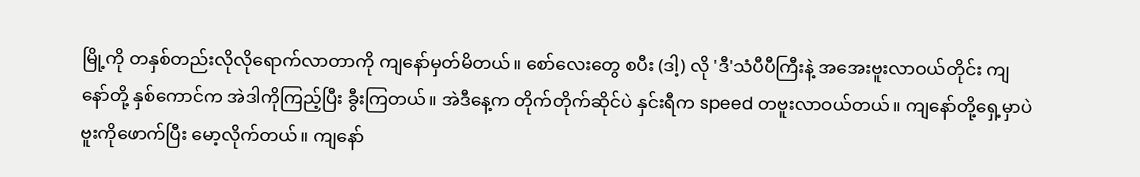မြို့ကို တနှစ်တည်းလိုလိုရောက်လာတာကို ကျနော်မှတ်မိတယ်။ စော်လေးတွေ စပီး (ဒါ့) လို 'ဒီ'သံပီပီကြီးနဲ့ အအေးဗူးလာ‌ဝယ်တိုင်း ကျနော်တို့ နှစ်ကောင်က အဲဒါကိုကြည့်ပြီး ခွီးကြတယ်။ အဲဒီနေ့က တိုက်တိုက်ဆိုင်ပဲ နှင်းရီက speed တဗူးလာဝယ်တယ်။ ကျနော်တို့ရှေ့မှာပဲ ဗူးကိုဖောက်ပြီး မော့လိုက်တယ်။ ကျနော်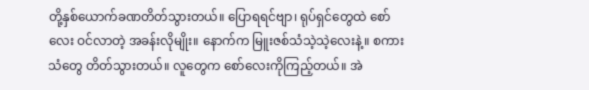တို့နှစ်ယောက်ခဏတိတ်သွားတယ်။ ပြောရရင်ဗျာ၊ ရုပ်ရှင်တွေထဲ စော်လေး ဝင်လာတဲ့ အခန်းလိုမျိုး။ နောက်က မြူးဇစ်သံသဲ့သဲ့လေးနဲ့။ စကားသံတွေ တိတ်သွားတယ်။ လူတွေက စော်လေးကိုကြည့်တယ်။ အဲ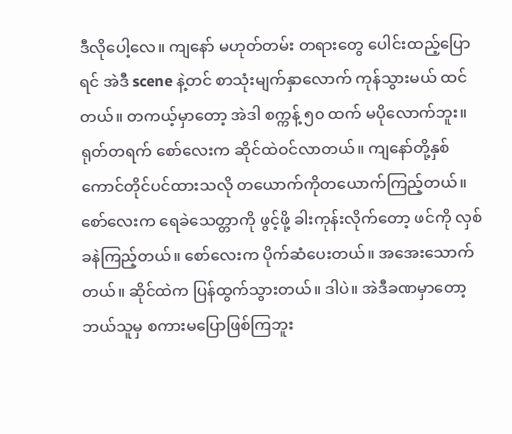ဒီလိုပေါ့လေ။ ကျနော် မဟုတ်တမ်း တရားတွေ ပေါင်းထည့်ပြောရင် အဲဒီ scene နဲ့တင် စာသုံးမျက်နှာလောက် ကုန်သွားမယ် ထင်တယ်။ တကယ့်မှာတော့ အဲဒါ စက္ကန့် ၅၀ ထက် မပိုလောက်ဘူး။ ရုတ်တရက် စော်လေးက ဆိုင်ထဲဝင်လာတယ်။ ကျနော်တို့နှစ်ကောင်တိုင်ပင်ထားသလို တ‌ယောက်ကိုတယောက်ကြည့်တယ်။ စော်လေးက ရေခဲသေတ္တာကို ဖွင့်ဖို့ ခါးကုန်းလိုက်တော့ ဖင်ကို လှစ်ခနဲကြည့်တယ်။ စော်လေးက ပိုက်ဆံပေးတယ်။ အအေးသောက်တယ်။ ဆိုင်ထဲက ပြန်ထွက်သွားတယ်။ ဒါပဲ။ အဲဒီခဏမှာတော့ ဘယ်သူမှ စကားမပြောဖြစ်ကြဘူး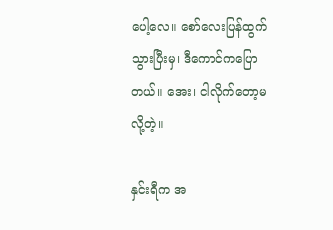ပေါ့လေ။ စော်လေးပြန်ထွက်သွားပြီးမှ၊ ဒီကောင်ကပြောတယ်။ အေး၊ ငါလိုက်တော့မလို့တဲ့။

နှင်းရီက အ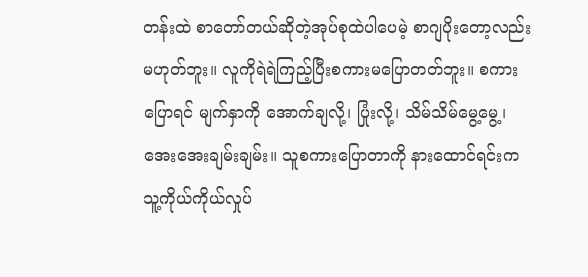တန်းထဲ စာတော်တယ်ဆိုတဲ့အုပ်စုထဲပါပေမဲ့ စာဂျပိုးတော့လည်း မဟုတ်ဘူး။ လူကိုရဲရဲကြည့်ပြီးစကားမပြောတတ်ဘူး။ စကားပြောရင် မျက်နှာကို အောက်ချလို့၊ ပြုံးလို့၊ သိမ်‌သိမ်မွေ့မွေ့၊ အေးအေးချမ်းချမ်း။ သူစကားပြောတာကို နားထောင်ရင်းက သူ့ကိုယ်ကိုယ်လှုပ်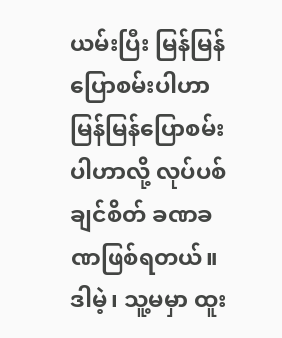ယမ်းပြီး မြန်မြန်ပြောစမ်းပါဟာ မြန်မြန်ပြောစမ်းပါဟာလို့ လုပ်ပစ်ချင်စိတ် ခဏခဏဖြစ်ရတယ်။ ဒါမဲ့၊ သူ့မမှာ ထူး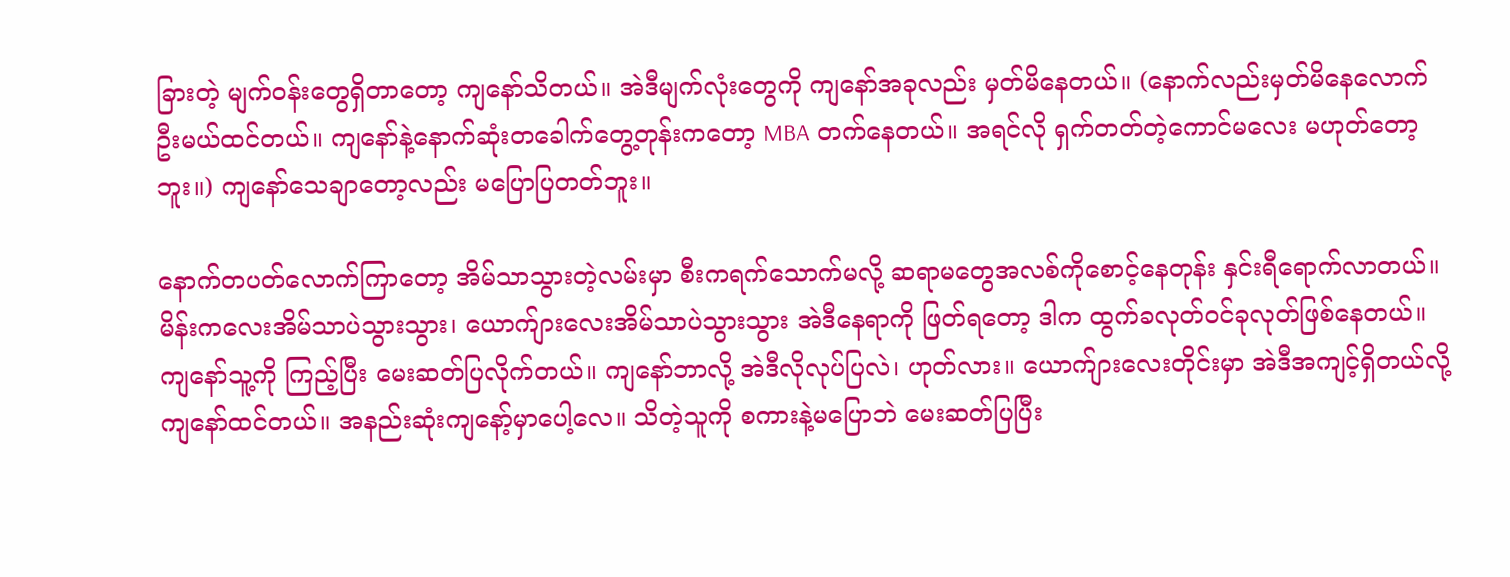ခြားတဲ့ မျက်ဝန်းတွေရှိတာတော့ ကျနော်သိတယ်။ အဲဒီမျက်လုံးတွေကို ကျနော်အခုလည်း မှတ်မိနေတယ်။ (နောက်‌လည်းမှတ်မိနေလောက်ဦးမယ်ထင်တယ်။ ကျနော်နဲ့နောက်ဆုံးတခေါက်တွေ့တုန်းကတော့ MBA တက်နေတယ်။ အရင်လို ရှက်တတ်တဲ့ကောင်မလေး မဟုတ်တော့ဘူး။) ကျနော်သေချာတော့လည်း မပြောပြတတ်ဘူး။

နောက်တပတ်လောက်ကြာတော့ အိမ်သာသွားတဲ့လမ်းမှာ စီးကရက်‌သောက်မလို့ ဆရာမတွေအလစ်ကိုစောင့်နေတုန်း နှင်းရီရောက်လာတယ်။ မိန်းကလေးအိမ်သာပဲသွားသွား၊ ယောက်ျားလေးအိမ်သာပဲသွားသွား အဲဒီနေရာကို ဖြတ်ရတော့ ဒါက ထွက်ခလုတ်ဝင်ခုလုတ်ဖြစ်နေတယ်။ ကျနော်သူ့ကို ကြည့်ပြီး မေးဆတ်ပြလိုက်တယ်။ ကျနော်ဘာလို့ အဲဒီလိုလုပ်ပြလဲ၊ ဟုတ်လား။ ယောက်ျားလေးတိုင်းမှာ အဲဒီအကျင့်ရှိတယ်လို့ ကျနော်ထင်တယ်။ အနည်းဆုံးကျနော့်မှာပေါ့လေ။ သိတဲ့သူကို စကားနဲ့မပြောဘဲ မေးဆတ်ပြပြီး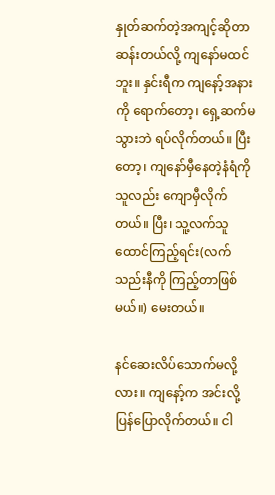နှုတ်ဆက်တဲ့အကျင့်ဆိုတာ ဆန်းတယ်လို့ ကျနော်မထင်ဘူး။ နှင်းရီက ကျနော့်အနားကို ရောက်တော့၊ ရှေ့ဆက်မသွားဘဲ ရပ်လိုက်တယ်။ ပြီးတော့၊ ကျနော်မှီနေတဲ့နံရံကို သူလည်း ကျောမှီလိုက်တယ်။ ပြီး၊ သူ့လက်သူ ထောင်ကြည့်ရင်း(လက်သည်းနီကို ကြည့်တာဖြစ်မယ်။) မေးတယ်။

နင်ဆေးလိပ်သောက်မလို့လား။ ကျနော့်က အင်းလို့ပြန်ပြောလိုက်တယ်။ ငါ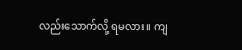လည်းသောက်လို့ ရမလား။ ကျ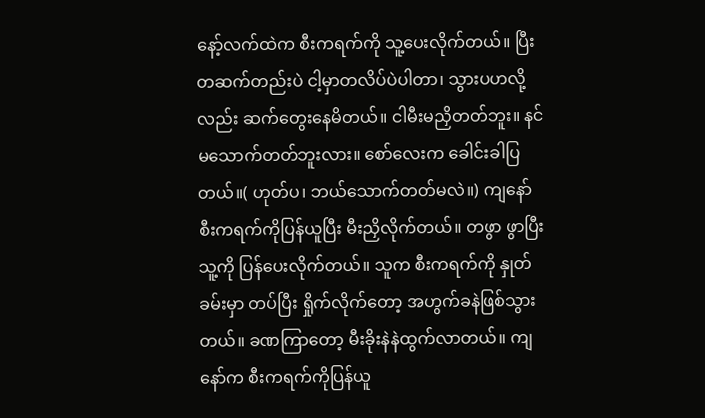နော့်လက်ထဲက စီးကရက်ကို သူ့ပေးလိုက်တယ်။ ပြီးတဆက်တည်းပဲ ငါ့မှာတလိပ်ပဲပါတာ၊ သွားပဟလို့လည်း ဆက်တွေးနေမိတယ်။ ငါမီးမညှိတတ်ဘူး။ နင်မ‌သောက်တတ်ဘူးလား။ စော်လေးက ခေါင်းခါပြတယ်။( ဟုတ်ပ၊ ဘယ်သောက်တတ်မလဲ။) ကျနော် စီးကရက်ကိုပြန်ယူပြီး မီးညှိလိုက်တယ်။ တဖွာ ဖွာပြီး သူ့ကို ပြန်ပေးလိုက်တယ်။ သူက စီးကရက်ကို နှုတ်ခမ်းမှာ တပ်ပြီး ရှိုက်လိုက်တော့ အဟွက်ခနဲဖြစ်သွားတယ်။ ခဏကြာတော့ မီးခိုးနဲနဲထွက်လာတယ်။ ကျနော်က ‌စီးကရက်ကိုပြန်ယူ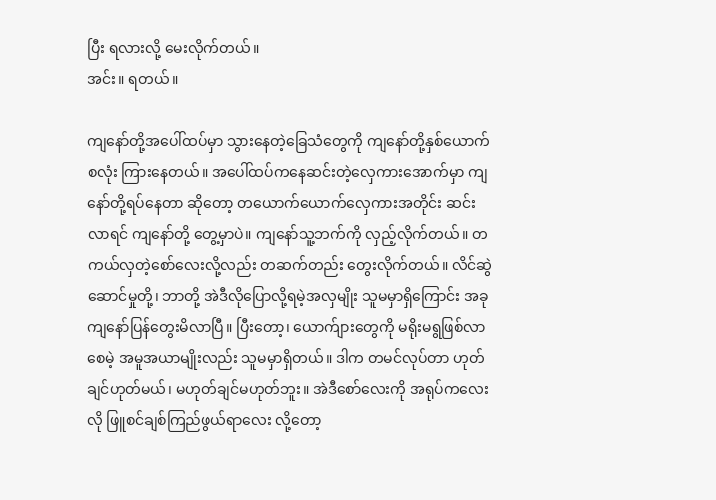ပြီး ရလားလို့ မေးလိုက်တယ်။
အင်း။ ရတယ်။

ကျနော်တို့အပေါ်ထပ်မှာ သွားနေတဲ့ခြေသံတွေကို ကျနော်တို့နှစ်ယောက်စလုံး ကြားနေတယ်။ အပေါ်ထပ်ကနေဆင်းတဲ့လှေကားအောက်မှာ ကျနော်တို့ရပ်နေတာ ဆိုတော့ တယောက်ယောက်လှေကားအတိုင်း ဆင်းလာရင် ကျနော်တို့ တွေ့မှာပဲ။ ကျနော်သူ့ဘက်ကို လှည့်လိုက်တယ်။ တကယ်လှတဲ့စော်လေးလို့လည်း တဆက်တည်း တွေးလိုက်တယ်။ လိင်ဆွဲဆောင်မှုတို့၊ ဘာတို့ အဲဒီလိုပြောလို့ရမဲ့အလှမျိုး သူမမှာရှိကြောင်း အခု ကျနော်ပြန်တွေးမိလာပြီ။ ပြီးတော့၊ ယောက်ျားတွေကို မရိုးမရွဖြစ်လာစေမဲ့ အမူအယာမျိုးလည်း သူမမှာရှိတယ်။ ဒါက တမင်လုပ်တာ ဟုတ်ချင်ဟုတ်မယ်၊ မဟုတ်ချင်မဟုတ်ဘူး။ အဲဒီစော်လေးကို အရုပ်ကလေးလို ဖြူစင်ချစ်ကြည်ဖွယ်ရာလေး လို့တော့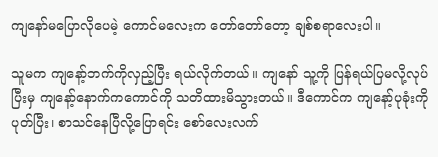ကျနော်မပြောလိုပေမဲ့ ကောင်မလေးက တော်တော်တော့ ချစ်စရာလေးပါ။

သူမက ကျနော့်ဘက်ကိုလှည့်ပြီး ရယ်လိုက်တယ်။ ကျနော် သူ့ကို ပြန်ရယ်ပြမလို့လုပ်ပြီးမှ ကျနော့်နောက်ကကောင်ကို သတိထားမိသွားတယ်။ ဒီကောင်က ကျနော့်ပုခုံးကိုပုတ်ပြီး၊ စာသင်နေပြီလို့ပြောရင်း စော်လေးလက်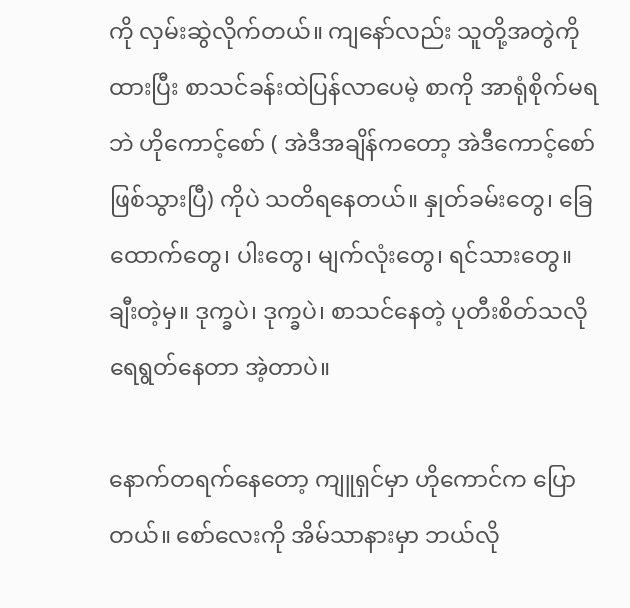ကို လှမ်းဆွဲလိုက်တယ်။ ကျနော်လည်း သူတို့အတွဲကိုထားပြီး စာသင်ခန်းထဲပြန်လာပေမဲ့ စာကို အာရုံစိုက်မရဘဲ ဟိုကောင့်စော် ( အဲဒီအချိန်ကတော့ အဲဒီကောင့်စော်ဖြစ်သွားပြီ) ကိုပဲ သတိရနေတယ်။ နှုတ်ခမ်းတွေ၊ ခြေထောက်တွေ၊ ပါးတွေ၊ မျက်လုံးတွေ၊ ရင်သားတွေ။ ချီးတဲ့မှ။ ဒုက္ခပဲ၊ ဒုက္ခပဲ၊ စာသင်နေတဲ့ ပုတီးစိတ်သလိုရေရွတ်နေတာ အဲ့တာပဲ။

နောက်တရက်နေတော့ ကျူရှင်မှာ ဟိုကောင်က ပြောတယ်။ စော်လေးကို အိမ်သာနားမှာ ဘယ်လို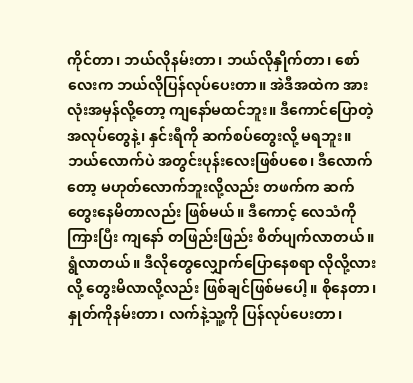ကိုင်တာ၊ ဘယ်လိုနမ်းတာ၊ ဘယ်လိုနှိုက်တာ၊ စော်လေးက ဘယ်လိုပြန်လုပ်ပေးတာ။ အဲဒီအထဲက အားလုံးအမှန်လို့တော့ ကျနော်မထင်ဘူး။ ဒီကောင်ပြောတဲ့ အလုပ်တွေနဲ့၊ နှင်းရီကို ဆက်စပ်တွေးလို့ မရဘူး။ ဘယ်လောက်ပဲ အတွင်းပုန်းလေးဖြစ်ပစေ၊ ဒီလောက်တော့ မဟုတ်လောက်ဘူးလို့လည်း တဖက်က ဆက်တွေးနေမိတာလည်း ဖြစ်မယ်။ ဒီကောင့် လေသံကို ကြားပြီး ကျနော် တဖြည်းဖြည်း စိတ်ပျက်လာတယ်။ ရွံလာတယ်။ ဒီလိုတွေလျှောက်ပြောနေစရာ လိုလို့လားလို့ တွေးမိလာလို့လည်း ဖြစ်ချင်ဖြစ်မပေါ့။ စိုနေတာ၊ နှုတ်ကိုနမ်းတာ၊ လက်နဲ့သူ့ကို ပြန်လုပ်ပေးတာ၊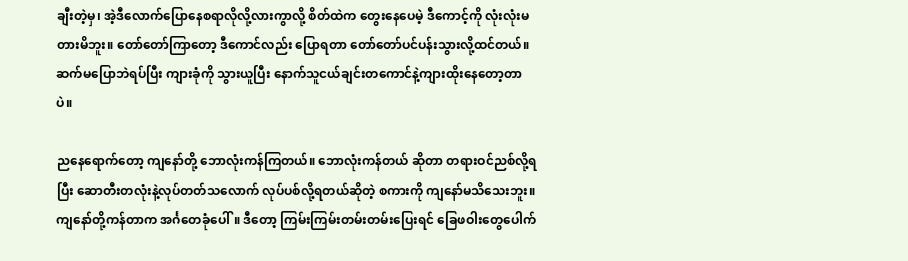ချီးတဲ့မှ၊ အဲ့ဒီလောက်ပြောနေစရာလိုလို့လားကွာလို့ စိတ်ထဲက တွေးနေပေမဲ့ ဒီကောင့်ကို လုံးလုံးမတားမိဘူး။ တော်တော်ကြာတော့ ဒီကောင်လည်း ပြောရတာ တော်တော်ပင်ပန်းသွားလို့ထင်တယ်။ ဆက်မပြောဘဲရပ်ပြီး ကျားခုံကို သွားယူပြီး နောက်သူငယ်ချင်းတကောင်နဲ့ကျားထိုးနေတော့တာပဲ။

ညနေရောက်တော့ ကျနော်တို့ ဘောလုံးကန်ကြတယ်။ ဘောလုံးကန်တယ် ဆိုတာ တရားဝင်ညစ်လို့ရပြီး ဆောတီးတလုံးနဲ့လုပ်တတ်သလောက် လုပ်ပစ်လို့ရတယ်ဆိုတဲ့ စကားကို ကျနော်မသိသေးဘူး။ ကျနော်တို့ကန်တာက အင်္ဂတေခုံပေါ်။ ဒီတော့ ကြမ်းကြမ်းတမ်းတမ်းပြေးရင် ခြေဖဝါးတွေပေါက်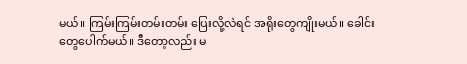မယ်။ ကြမ်းကြမ်းတမ်းတမ်း ပြေးလို့လဲရင် အရိုးတွေကျိုးမယ်။ ခေါင်းတွေပေါက်မယ်။ ဒီတော့လည်း မ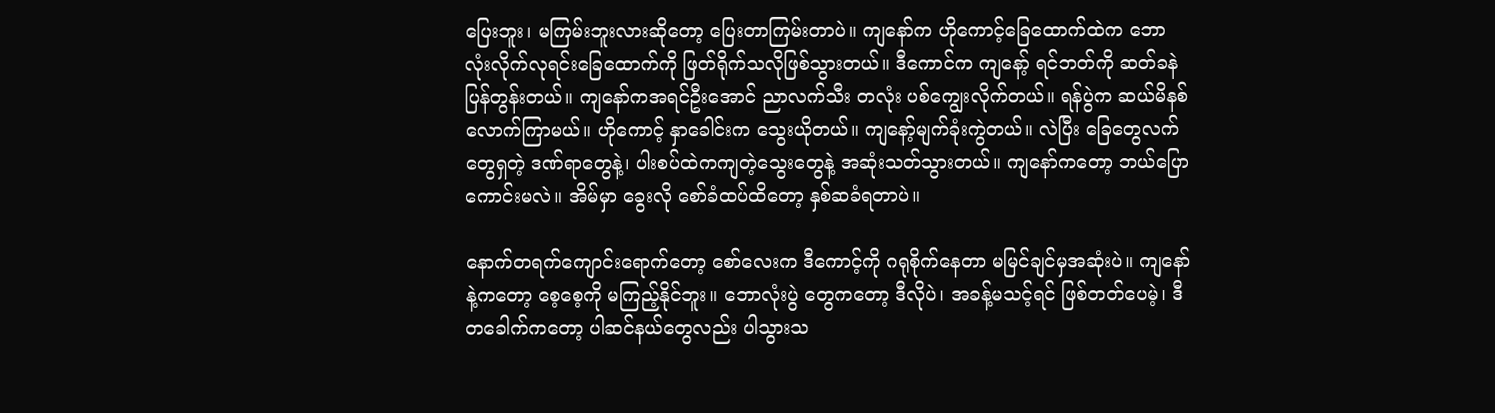ပြေးဘူး၊ မကြမ်းဘူးလားဆိုတော့ ပြေးတာကြမ်းတာပဲ။ ကျနော်က ဟိုကောင့်ခြေထောက်ထဲက ဘောလုံးလိုက်လုရင်းခြေထောက်ကို ဖြတ်ရိုက်သလိုဖြစ်သွားတယ်။ ဒီကောင်က ကျနော့် ရင်ဘတ်ကို ဆတ်ခနဲပြန်တွန်းတယ်။ ကျနော်ကအရင်ဦးအောင် ညာလက်သီး တလုံး ပစ်ကျွေးလိုက်တယ်။ ရန်ပွဲက ဆယ်မိနစ်လောက်ကြာမယ်။ ဟိုကောင့် နှာခေါင်းက သွေးယိုတယ်။ ကျနော့်မျက်ခုံး‌ကွဲတယ်။ လဲပြီး ခြေတွေလက်တွေရှတဲ့ ဒဏ်ရာတွေနဲ့၊ ပါးစပ်ထဲကကျတဲ့သွေးတွေနဲ့ အဆုံးသတ်သွားတယ်။ ကျနော်ကတော့ ဘယ်ပြောကောင်းမလဲ။ အိမ်မှာ ခွေးလို စော်ခံထပ်ထိတော့ နှစ်ဆခံရတာပဲ။

နောက်တ‌ရက်ကျောင်းရောက်တော့ စော်လေးက ဒီကောင့်ကို ဂရုစိုက်နေတာ မမြင်ချင်မှအဆုံးပဲ။ ကျနော်နဲ့ကတော့ စေ့စေ့ကို မကြည့်နိုင်ဘူး။ ဘောလုံးပွဲ တွေကတော့ ဒီလိုပဲ၊ အခန့်မသင့်ရင် ဖြစ်တတ်ပေမဲ့၊ ဒီတခေါက်ကတော့ ပါဆင်နယ်တွေလည်း ပါသွားသ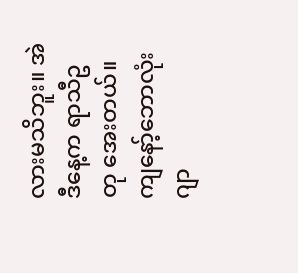လားမသိဘူး။ အဲဒီနေ့က ရာသီဥတု အေးတယ်။ ကျနော့်ဘောလုံးဂျာ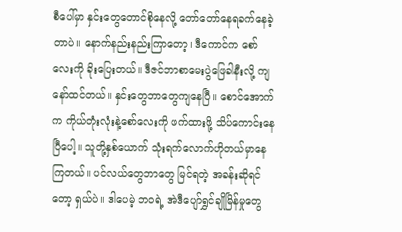စီပေါ်မှာ ‌နှင်းတွေတောင်စိုနေလို့ တော်တော်နေရခက်နေခဲ့တာပဲ။ နောက်နည်းနည်းကြာတော့၊ ဒီကောင်က စော်လေးကို ခိုးပြေးတယ်။ ဒီဇင်ဘာစာမေးပွဲဖြေခါနီးလို့ ကျနော်ထင်တယ်။ နှင်းတွေဘာတွေကျနေပြီ။ စောင်အောက်က ကိုယ်တုံးလုံးနဲ့စော်လေးကို ဖက်ထားဖို့ သိပ်ကောင်းနေပြီပေါ့။ သူတို့နှစ်ယောက် သုံးရက်လောက်ဟိုတယ်မှာနေကြတယ်။ ပင်လယ်တွေဘာတွေ မြင်ရတဲ့ အခန်းဆိုရင်တော့ ရှယ်ပဲ။ ဒါပေမဲ့ ဘဝရဲ့ အဲဒီပျော်ရွှင်ချိုမြိန်မှုတွေ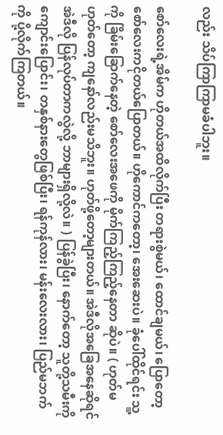လည်း သိပ်ကြာကြာမခံပါဘူး။

စော်လေးရဲ့အိမ်က ဟိုတယ်အထိလိုက်ပြီး တရားစွဲမယ်၊ ထောင်ချမယ်၊ ပြောတော့ စော်လေးကငိုတယ်ပြောတယ်။ ‌ဟိုကောင်ကတော့၊ အေးဆေးပဲ။ ခုံပေါ်ထိုင်ရင်း သူ့ကို ခြိမ်းခြောက်နေတဲ့ စော်လေးအဖေကို မိုက်ကြည့်ကြည့်နေတာ ဆိုပဲ။ ( ဟုတ်မဟုတ်တော့ ကျနော်လည်းမသိဘူး။ ဟုတ်ဖို့တော့များတယ်။ အဲဒီလိုအခြေအနေဆိုရင် အဲဒီလို ပြန်လုပ်တာကလွဲလို့ ဘာများရှိလို့လဲ။ ) ပြန်ခွဲပြီး၊ နောက်တော့ သူတို့သမီးကို ကျောင်းပြောင်း၊ တနှစ်နားတွေဖြစ်ပြီး၊ ရန်ကုန်လား၊ မန်းလေးလား၊ ပြည်မဘက်ကို ပို့လိုက်ကြတယ်။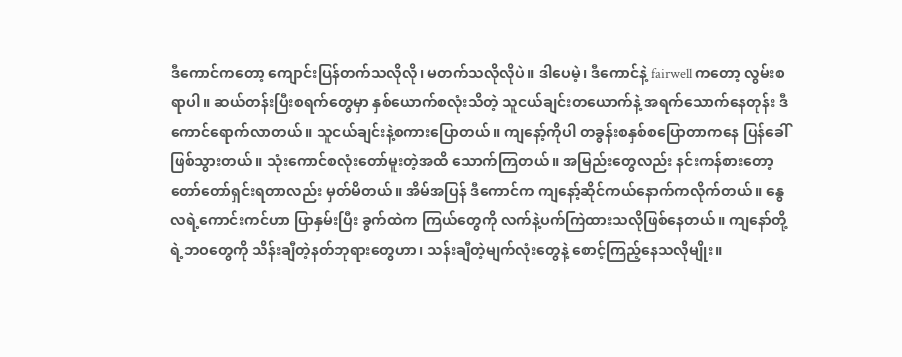ဒီကောင်ကတော့ ကျောင်းပြန်တက်သလိုလို၊ မတက်သလိုလိုပဲ။ ဒါပေမဲ့၊ ဒီကောင်နဲ့ fairwell ကတော့ လွမ်းစရာပါ။ ဆယ်တန်းပြီးစရက်တွေမှာ နှစ်ယောက်စလုံးသိတဲ့ သူငယ်ချင်းတယောက်နဲ့ အရက်သောက်နေတုန်း ဒီကောင်ရောက်လာတယ်။ သူငယ်ချင်းနဲ့စကားပြောတယ်။ ကျနော့်ကိုပါ တခွန်းစနှစ်စပြောတာကနေ ပြန်ခေါ်ဖြစ်သွားတယ်။ သုံးကောင်စလုံးတော်မူးတဲ့အထိ သောက်ကြတယ်။ အမြည်းတွေလည်း နင်းကန်စားတော့ တော်တော်ရှင်းရတာလည်း မှတ်မိတယ်။ အိမ်အပြန် ဒီကောင်က ကျနော့်ဆိုင်ကယ်နောက်ကလိုက်တယ်။ နွေလရဲ့ကောင်းကင်ဟာ ပြာနှမ်းပြီး ခွက်ထဲက ကြယ်တွေကို လက်နဲ့ပက်ကြဲထားသလိုဖြစ်နေတယ်။ ကျနော်တို့ရဲ့ဘဝတွေကို သိန်းချီတဲ့နတ်ဘုရားတွေဟာ၊ သန်းချီတဲ့မျက်လုံးတွေနဲ့ စောင့်ကြည့်နေသလိုမျိုး။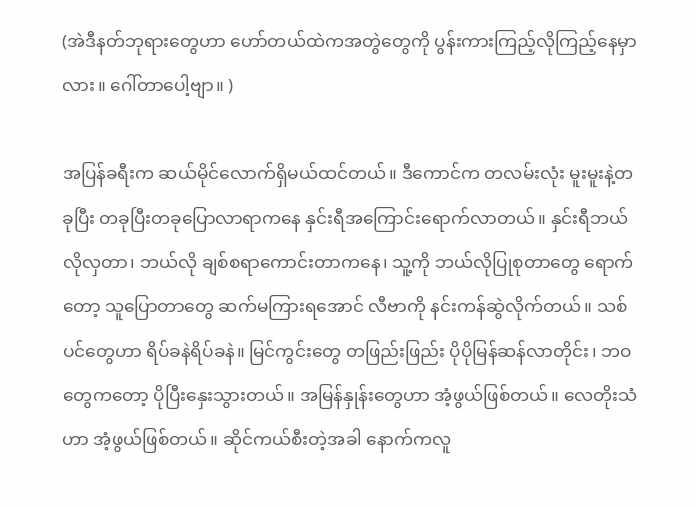(အဲဒီနတ်ဘုရားတွေဟာ ဟော်တယ်ထဲကအတွဲတွေကို ပွန်းကားကြည့်လိုကြည့်နေမှာလား။ ဂေါ်တာပေါ့ဗျာ။ )

အပြန်ခရီးက ဆယ်မိုင်လောက်ရှိမယ်ထင်တယ်။ ဒီကောင်က တလမ်းလုံး မူးမူးနဲ့တခုပြီး တခုပြီးတခုပြောလာရာကနေ နှင်းရီအကြောင်းရောက်လာတယ်။ နှင်းရီဘယ်လိုလှတာ၊ ဘယ်လို ချစ်စရာကောင်းတာကနေ၊ သူ့ကို ဘယ်လိုပြုစုတာတွေ ရောက်တော့ သူပြောတာတွေ ဆက်မကြားရအောင် လီဗာကို နင်းကန်ဆွဲလိုက်တယ်။ သစ်ပင်တွေဟာ ရိပ်ခနဲရိပ်ခနဲ။ မြင်ကွင်းတွေ တဖြည်းဖြည်း ပိုပိုမြန်ဆန်လာတိုင်း၊ ဘဝတွေကတော့ ပိုပြီးနှေးသွားတယ်။ အမြန်နှုန်းတွေဟာ အံ့ဖွယ်ဖြစ်တယ်။ လေတိုးသံဟာ အံ့ဖွယ်ဖြစ်တယ်။ ဆိုင်ကယ်စီးတဲ့အခါ နောက်ကလူ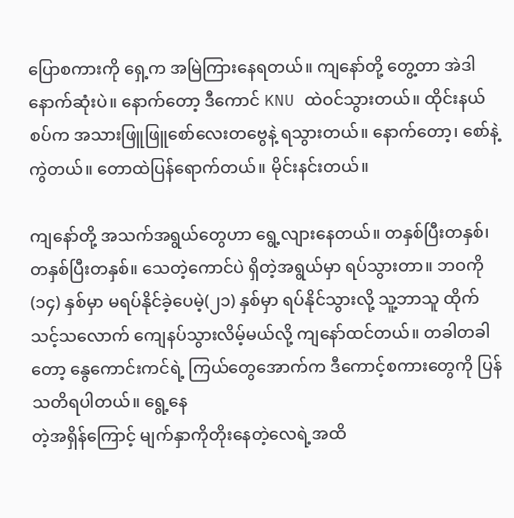ပြောစကားကို ရှေ့က အမြဲကြားနေရတယ်။ ကျနော်တို့ တွေ့တာ အဲဒါနောက်ဆုံးပဲ။ နောက်တော့ ဒီကောင် KNU ထဲဝင်သွားတယ်။ ထိုင်းနယ်စပ်က အသားဖြူဖြူစော်လေးတဗွေနဲ့ ရသွားတယ်။ နောက်တော့၊ စော်နဲ့ကွဲတယ်။ တောထဲပြန်ရောက်တယ်။ မိုင်းနင်းတယ်။

ကျနော်တို့ အသက်အရွယ်တွေဟာ ရွေ့လျားနေတယ်။ တနှစ်ပြီးတနှစ်၊ တနှစ်ပြီးတနှစ်။ သေတဲ့ကောင်ပဲ ရှိတဲ့အရွယ်မှာ ရပ်သွားတာ။ ဘဝကို (၁၄) နှစ်မှာ မရပ်နိုင်ခဲ့ပေမဲ့(၂၁) နှစ်မှာ ရပ်နိုင်သွားလို့ သူ့ဘာသူ ထိုက်သင့်သလောက် ကျေနပ်သွားလိမ့်မယ်လို့ ကျနော်ထင်တယ်။ တခါတခါတော့ နွေကောင်းကင်ရဲ့ ကြယ်တွေအောက်က ဒီကောင့်စကားတွေကို ပြန်သတိရပါတယ်။ ရွေ့‌နေ
တဲ့အရှိန်ကြောင့် မျက်နှာကိုတိုးနေတဲ့လေရဲ့အထိ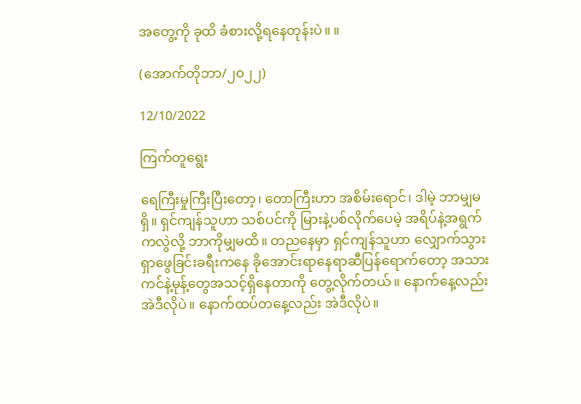အ‌တွေ့ကို ခုထိ ခံစားလို့ရနေတုန်းပဲ။ ။

(အောက်တိုဘာ/၂၀၂၂)

12/10/2022

ကြက်တူရွေး

ရေကြီးမှုကြီးပြီးတော့၊ တောကြီးဟာ အစိမ်းရောင်၊ ဒါမဲ့ ဘာမျှမရှိ။ ရှင်ကျန်သူဟာ သစ်ပင်ကို မြားနဲ့ပစ်လိုက်ပေမဲ့ အရိပ်နဲ့အရွက်ကလွဲလို့ ဘာကိုမျှမထိ။ တညနေမှာ ရှင်ကျန်သူဟာ လျှောက်သွားရှာဖွေခြင်းခရီးကနေ ခို‌အောင်းရာနေရာဆီပြန်ရောက်တော့ အသားကင်နဲ့မုန့်တွေအသင့်ရှိနေတာကို တွေ့လိုက်တယ်။ နောက်နေ့လည်း အဲဒီလိုပဲ။ နောက်‌ထပ်တနေ့လည်း အဲဒီလိုပဲ။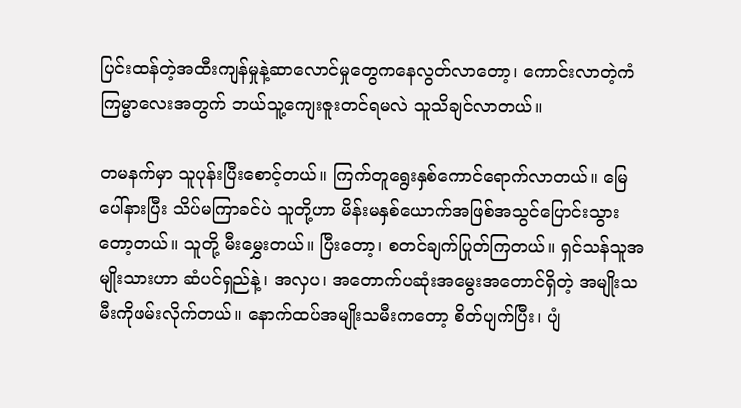ပြင်းထန်တဲ့အထီးကျန်မှုနဲ့ဆာလောင်မှုတွေကနေလွတ်လာတော့၊ ကောင်းလာတဲ့ကံကြမ္မာလေးအတွက် ဘယ်သူ့ကျေးဇူးတင်ရမလဲ သူသိချင်လာတယ်။

တ‌မနက်မှာ သူပုန်းပြီးစောင့်တယ်။ ကြက်တူရွေးနှစ်ကောင်ရောက်လာတယ်။ မြေပေါ်နားပြီး သိပ်မကြာခင်ပဲ သူတို့ဟာ မိန်းမနှစ်ယောက်အဖြစ်အသွင်ပြောင်းသွားတော့တယ်။ သူတို့ မီးမွှေးတယ်။ ပြီးတော့၊ စတင်ချက်ပြုတ်ကြတယ်။ ရှင်သန်သူအမျိုးသားဟာ ဆံပင်ရှည်နဲ့၊ အလှပ၊ အတောက်ပဆုံးအမွေးအတောင်ရှိတဲ့ အ‌မျိုးသမီးကိုဖမ်းလိုက်တယ်။ နောက်ထပ်အမျိုးသမီးကတော့ စိတ်ပျက်ပြီး၊ ပျံ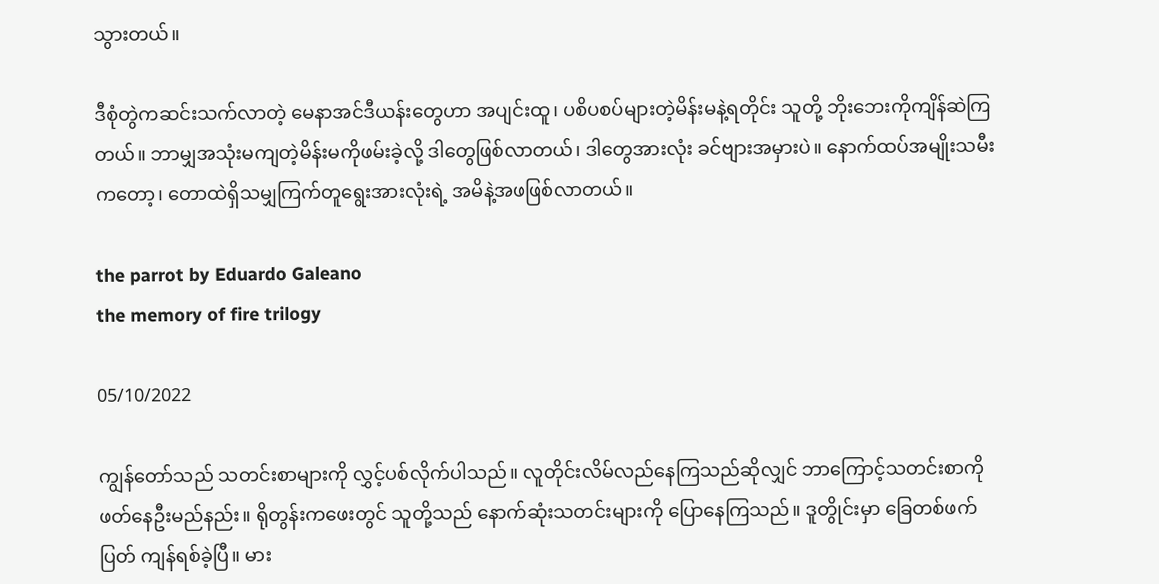သွားတယ်။

ဒီစုံတွဲကဆင်းသက်လာတဲ့ မေနာအင်ဒီယန်းတွေဟာ အပျင်းထူ၊ ပစိပစပ်များတဲ့မိန်းမနဲ့ရတိုင်း သူတို့ ဘိုးဘေးကိုကျိန်ဆဲကြတယ်။ ဘာမျှအသုံးမကျတဲ့မိန်းမကိုဖမ်းခဲ့လို့ ဒါတွေဖြစ်လာတယ်၊ ဒါတွေအားလုံး ခင်ဗျားအမှားပဲ။ နောက်ထပ်အမျိုးသမီးကတော့၊ တောထဲရှိသမျှကြက်တူရွေးအားလုံးရဲ့ အမိနဲ့အဖဖြစ်လာတယ်။

the parrot by Eduardo Galeano
the memory of fire trilogy

05/10/2022

ကျွန်တော်သည် သတင်းစာများကို လွှင့်ပစ်လိုက်ပါသည်။ လူတိုင်းလိမ်လည်နေကြသည်ဆိုလျှင် ဘာကြောင့်သတင်းစာကို ဖတ်နေဦးမည်နည်း။ ရိုတွန်းကဖေးတွင် သူတို့သည် နောက်ဆုံးသတင်းများကို ပြောနေကြသည်။ ဒူတွိုင်းမှာ ခြေတစ်ဖက်ပြတ် ကျန်ရစ်ခဲ့ပြီ။ မား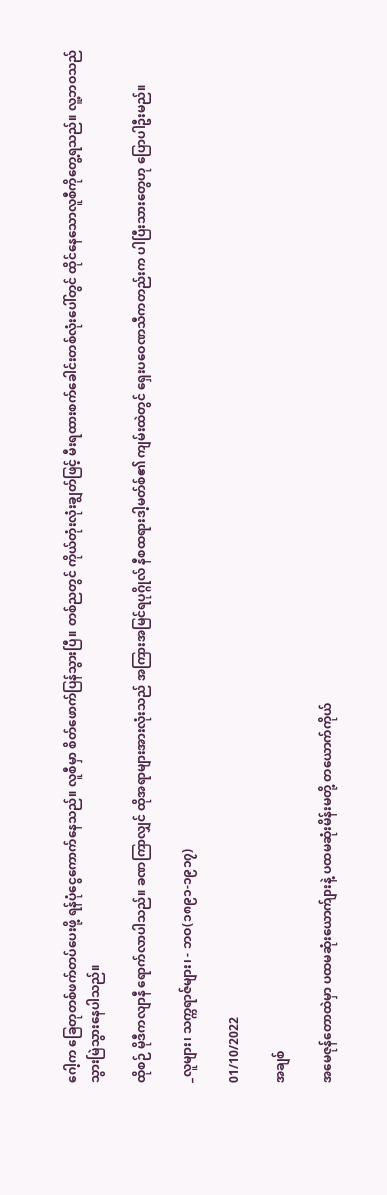ဂေါ့က ခြေတုတစ်ဖက်တပ်ပေးဖို့ ရန်ပုံငွေကောက်နေသည်။ လူစီမှာ စိတ်ဖောက်ပြန်သွားပြီ။ တစ်ညတွင် ကိုယ်တုံးလုံးချွတ်ဖြင့် မီးရထားစက်ခေါင်းတစ်လုံးပေါ်တွင် ထိုင်နေသောလူစီကိုတွေ့ရသည်။ လူ့ဘဝသည် သွားမြဲသွားနေပါသည်။

ထိုစဉ် မိုဒီကလျာနီ ရောက်လာပါသည်။ ခဏကြာလျှင် ထိုအရာများအားလုံးသည် အကြားအမြင်ရပုဂ္ဂိုလ် နီစထရားဒါ့မတ်စ်၏ ကျမ်းထဲတွင် ရှေးပဝေဏသီကတည်းက ပါပြီးသားတွေဟု ပြောပါဦးမည်။

_လူများ၊ သက္ကရာဇ်များ၊ - ဘဝ(၁၈၉၁-၁၉၁၇)

01/10/2022

အချစ်

အမေဇုန်တောထဲမှာ ပထမဆုံးယောက်ျားနဲ့ ပထမဆုံးမိန်းမတို့ တယောက်ကိုယ်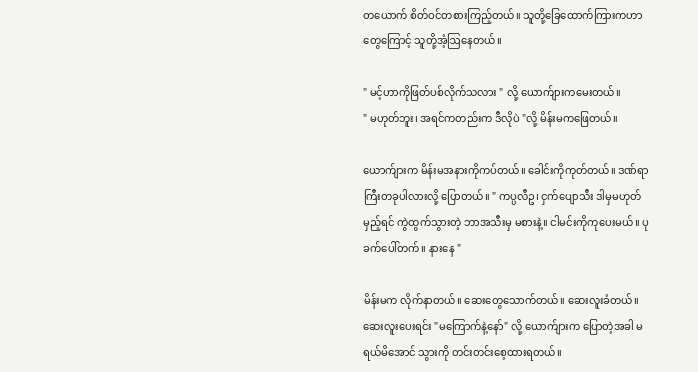တယောက် စိတ်ဝင်တစားကြည့်တယ်။ သူ‌တို့ခြေထောက်ကြားကဟာတွေကြောင့် သူတို့အံ့ဩနေတယ်။

" မင့်ဟာကိုဖြတ်ပစ်လိုက်သလား " လို့ ယောက်ျားကမေးတယ်။
" မဟုတ်ဘူး၊ အရင်ကတည်းက ဒီလိုပဲ "လို့ မိန်းမကဖြေတယ်။

ယောက်ျားက မိန်းမအနားကိုကပ်တယ်။ ခေါင်းကိုကုတ်တယ်။ ဒဏ်‌ရာကြီးတခုပါလားလို့ ပြောတယ်။ " ကပ္ပလီဥ၊ ငှက်ပျောသီး ဒါမှမဟုတ် မှည့်ရင် ကွဲထွက်သွားတဲ့ ဘာအသီးမှ မစားနဲ့။ ငါမင်းကိုကုပေးမယ်။ ပုခက်ပေါ်တက်။ နားနေ "

မိန်းမက လိုက်နာတယ်။ ဆေးတွေသောက်တယ်။ ဆေးလူးခံတယ်။ ဆေးလူးပေးရင်း "မကြောက်နဲ့နော်" လို့ ယောက်ျားက ပြောတဲ့အခါ မရယ်မိအောင် သွားကို တင်းတင်းစေ့ထားရတယ်။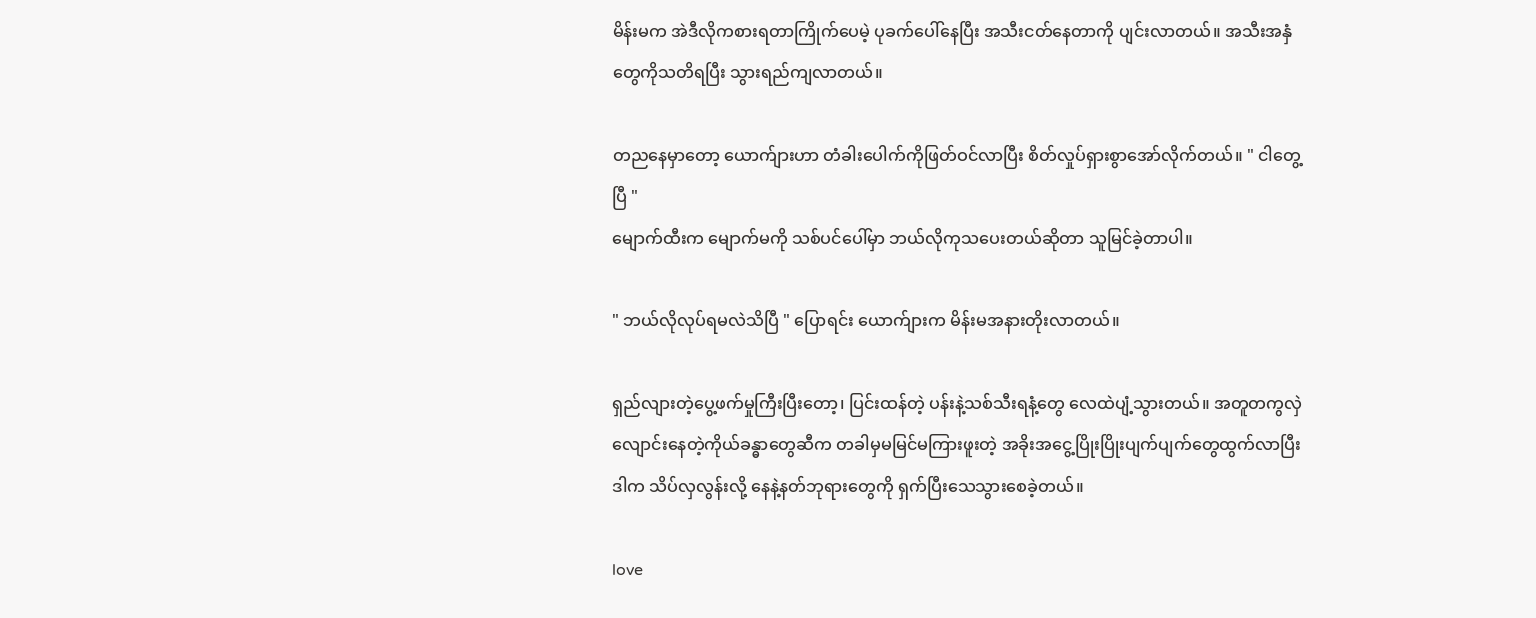မိန်းမက အဲဒီလိုကစားရတာကြိုက်ပေမဲ့ ပုခက်ပေါ်နေပြီး အသီးငတ်နေတာကို ပျင်းလာတယ်။ အသီးအနှံတွေကိုသတိရပြီး သွားရည်ကျလာတယ်။

တညနေမှာတော့ ယောက်ျားဟာ တံခါးပေါက်ကိုဖြတ်ဝင်လာပြီး စိတ်လှုပ်ရှားစွာအော်လိုက်တယ်။ " ငါတွေ့ပြီ "
မျောက်ထီးက မျောက်မကို သစ်‌ပင်ပေါ်မှာ ဘယ်လိုကုသပေးတယ်ဆိုတာ သူမြင်ခဲ့တာပါ။

" ဘယ်လိုလုပ်ရမလဲသိပြီ " ပြောရင်း ယောက်ျားက မိန်းမအနားတိုးလာတယ်။

ရှည်လျားတဲ့ပွေ့ဖက်မှုကြီးပြီးတော့၊ ပြင်းထန်တဲ့ ပန်းနဲ့သစ်သီးရနံ့တွေ လေထဲပျံ့သွားတယ်။ အတူတကွလှဲလျောင်းနေတဲ့ကိုယ်ခန္ဓာတွေဆီက တခါမှမမြင်မကြားဖူးတဲ့ အခိုးအငွေ့ပြိုးပြိုးပျက်ပျက်တွေထွက်လာပြီး ဒါက သိပ်လှလွန်းလို့ နေနဲ့နတ်ဘုရားတွေကို ရှက်ပြီးသေသွားစေခဲ့တယ်။

love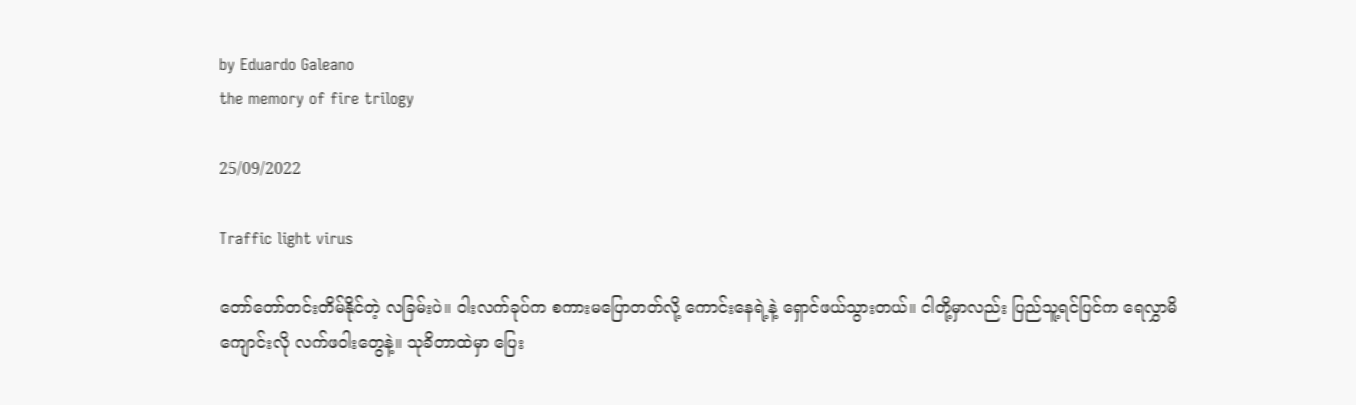by Eduardo Galeano
the memory of fire trilogy

25/09/2022

Traffic light virus

တော်တော်တင်းတိမ်နိုင်တဲ့ လခြမ်းပဲ။ ဝါးလက်ခုပ်က စကားမပြောတတ်လို့ ကောင်းနေရဲ့နဲ့ ရှောင်ဖယ်သွားတယ်။ ငါတို့မှာလည်း ပြည်သူ့ရင်ပြင်က ရေလွှာမိကျောင်းလို လက်ဖဝါးတွေနဲ့။ သုခိတာထဲမှာ ပြေး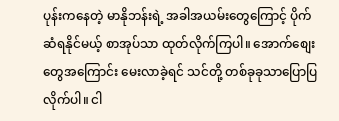ပုန်းကနေတဲ့ မာနိုဘန်းရဲ့ အခါအယမ်းတွေကြောင့် ပိုက်ဆံရနိုင်မယ့် စာအုပ်သာ ထုတ်လိုက်ကြပါ။ အောက်စျေးတွေအကြောင်း မေးလာခဲ့ရင် သင်တို့ တစ်ခုခုသာပြောပြလိုက်ပါ။ ငါ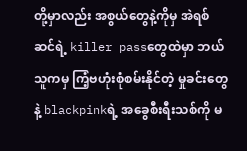တို့မှာလည်း အစွယ်တွေနဲ့ကိုမှ အဲရစ်ဆင်ရဲ့ killer passတွေထဲမှာ ဘယ်သူကမှ ကြံ့ဗဟုံးစုံစမ်းနိုင်တဲ့ မှုခင်းတွေနဲ့ blackpinkရဲ့ အခွေစီးရီးသစ်ကို မ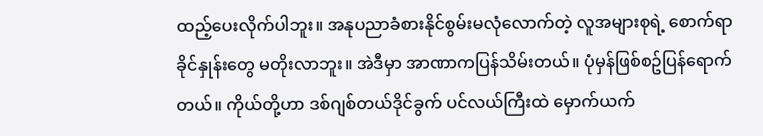ထည့်ပေးလိုက်ပါဘူး။ အနုပညာခံစားနိုင်စွမ်းမလုံလောက်တဲ့ လူအများစုရဲ့ စောက်ရာခိုင်နှုန်းတွေ မတိုးလာဘူး။ အဲဒီမှာ အာဏာကပြန်သိမ်းတယ်။ ပုံမှန်ဖြစ်စဥ်ပြန်ရောက်တယ်။ ကိုယ်တို့ဟာ ဒစ်ဂျစ်တယ်ဒိုင်ခွက် ပင်လယ်ကြီးထဲ မှောက်ယက်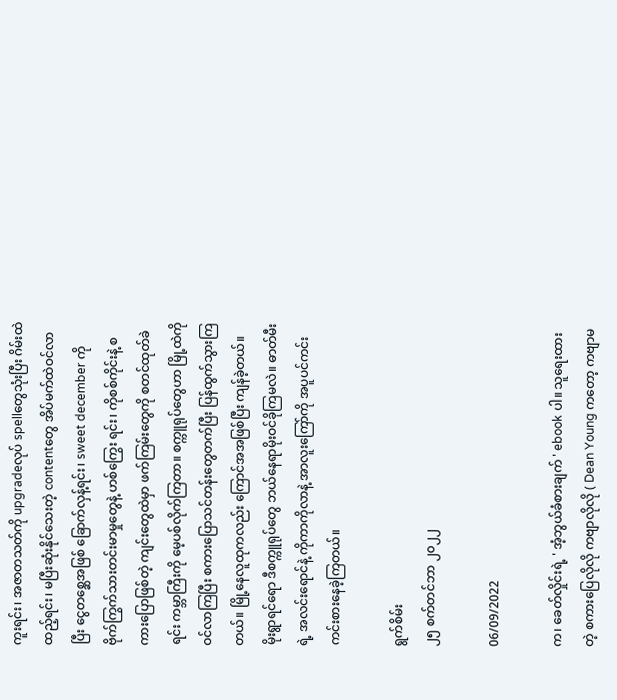ကူးရင်း၊ အဇာတသတ်ကို upgradeလုပ် spellတွေသုံးပြီး ဂိမ်းထဲထည့်ရင်း၊ မပြီးဆုံးနိုင်သေးတဲ့ contentတွေ အိပ်မက်ထဲဝင်လာပြီး ငွေတစ္ဆေအဖြစ် ခြောက်လှန့်ရင်း၊ sweet december ကို ဗိုက်ကြွက်သားတင်းမာမှုတွေနဲ့ ဟစ်ကြွေး ရင်း၊ ကိုစစ်ကိုင်းနဲ့ စကားပြောဖြစ်တဲ့ ကျင်းတွေထဲမှာ ဖက်ကြမ်းတွေကို စတင်ထုတ်ခဲရင်း ကမ္ဘာကြီးကို မေ့ပစ်လိုက်ကြတာ။ စက္ကူရုပ်တွေဟာ မြို့ထဲကို ဝင်လာကြပြီး စကားပြောသင်တန်းတွေတက်ပြီး ပြန်ထွက်သွားကြတယ်။ မြို့နေလူထုကလည်း ကြောင်အအဖြစ်ပြီး ကျန်ခဲ့တယ်။ မိုးရွာရင်ရော ဒီစက္ကူရုပ်တွေ ဘယ်နေရာမိုးဝင်ခိုကြမလဲ။ ဓာတ်မီးရဲ့ အလင်းရောင်နဲ့ ကိုကာကိုလာနဲ့ အာလူးကြော်ကို အပူပင်ကင်းကင်းစားနေခဲ့ကြတယ်။

ရွက်စိမ်း
၂၅ စက်တင်ဘာ ၂၀၂၂

06/09/2022

က၊ ခေတ်လှိုင်းရဲ့ ' အံ့ဘွယ်ခံစားချက် ' ebook ပါ။ သူရေးထားတဲ့ စကားပြေလိုလို ကဗျာလိုလို ( Dean Young ကတော့ ကဗျာမ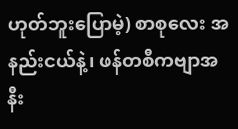ဟုတ်ဘူးပြောမဲ့) စာစုလေး အနည်းငယ်နဲ့၊ ဖန်တစီကဗျာအနီး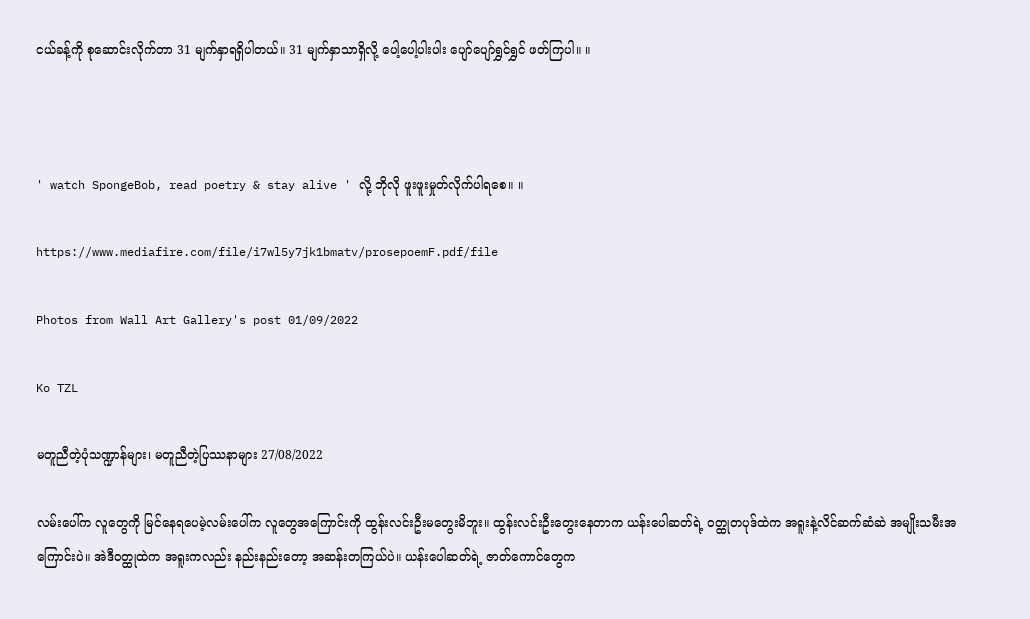ငယ်ခန့်ကို စုဆောင်းလိုက်တာ 31 မျက်နှာရရှိပါတယ်။ 31 မျက်နှာသာရှိလို့ ပေါ့ပေါ့ပါးပါး ပျော်ပျော်ရွှင်ရွှင် ဖတ်ကြပါ။ ။



' watch SpongeBob, read poetry & stay alive ' လို့ ဘိုလို ဖူးဖူးမှုတ်လိုက်ပါရစေ။ ။

https://www.mediafire.com/file/i7wl5y7jk1bmatv/prosepoemF.pdf/file

Photos from Wall Art Gallery's post 01/09/2022

Ko TZL

မတူညီတဲ့ပုံသဏ္ဍာန်များ၊ မတူညီ‌တဲ့ပြဿနာများ 27/08/2022

လမ်းပေါ်က လူတွေကို မြင်နေရပေမဲ့လမ်းပေါ်က လူတွေအကြောင်းကို ထွန်းလင်းဦးမတွေးမိဘူး။ ထွန်းလင်းဦးတွေးနေတာက ယန်းပေါဆတ်ရဲ့ ဝတ္ထုတပုဒ်ထဲက အရူးနဲ့လိင်ဆက်ဆံဆဲ အမျိုးသမီးအကြောင်းပဲ။ အဲဒီဝတ္ထုထဲက အရူးကလည်း နည်းနည်းတော့ အဆန်းတကြယ်ပဲ။ ယန်းပေါဆတ်ရဲ့ ‌ဇာတ်ကောင်တွေက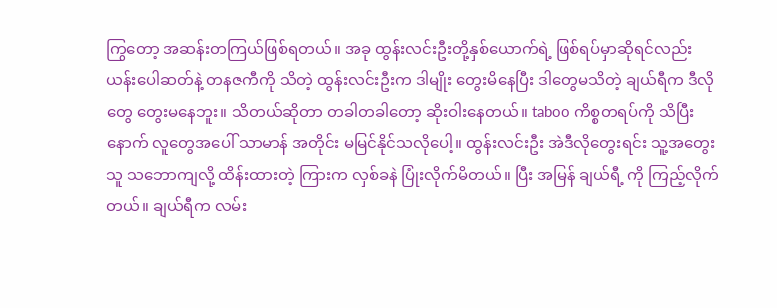ကြွတော့ အဆန်းတကြယ်ဖြစ်ရတယ်။ အခု ထွန်းလင်းဦးတို့နှစ်ယောက်ရဲ့ ဖြစ်ရပ်မှာဆိုရင်လည်း ယန်းပေါဆတ်နဲ့ တနဇကီကို သိတဲ့ ထွန်းလင်းဦးက ဒါမျိုး တွေးမိနေပြီး ဒါတွေမသိတဲ့ ချယ်ရီက ဒီလိုတွေ တွေးမနေဘူး။ သိတယ်ဆိုတာ တခါတခါတော့ ဆိုးဝါးနေတယ်။ taboo ကိစ္စတရပ်ကို သိပြီးနောက် လူတွေအပေါ် သာမာန် အတိုင်း မမြင်နိုင်သလိုပေါ့။ ထွန်းလင်းဦး အဲဒီလိုတွေးရင်း သူ့အတွေးသူ သဘောကျလို့ ထိန်းထားတဲ့ ကြားက လှစ်ခနဲ ပြုံးလိုက်မိတယ်။ ပြီး အမြန် ချယ်ရီ့ ကို ကြည့်လိုက်တယ်။ ချယ်ရီက လမ်း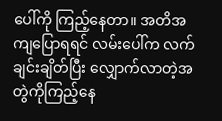ပေါ်ကို ကြည့်နေတာ။ အတိအကျပြောရရင် လမ်းပေါ်က လက်ချင်းချိတ်ပြီး လျှောက်လာတဲ့အတွဲကိုကြည့်နေ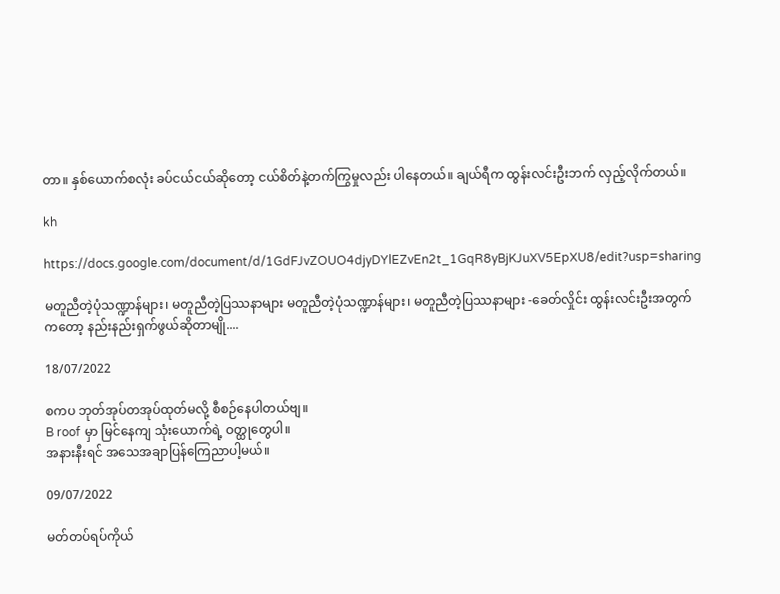တာ။ နှစ်ယောက်စလုံး ခပ်ငယ်ငယ်ဆိုတော့ ငယ်စိတ်နဲ့တက်ကြွမှုလည်း ပါနေတယ်။ ချယ်ရီက ထွန်းလင်းဦးဘက် လှည့်လိုက်တယ်။

kh

https://docs.google.com/document/d/1GdFJvZOUO4djyDYlEZvEn2t_1GqR8yBjKJuXV5EpXU8/edit?usp=sharing

မတူညီတဲ့ပုံသဏ္ဍာန်များ၊ မတူညီ‌တဲ့ပြဿနာများ မတူညီတဲ့ပုံသဏ္ဍာန်များ၊ မတူညီ‌တဲ့ပြဿနာများ -ခေတ်လှိုင်း ထွန်းလင်းဦးအတွက်ကတော့ နည်းနည်းရှက်ဖွယ်ဆိုတာမျို....

18/07/2022

စကပ ဘုတ်အုပ်တအုပ်ထုတ်မလို့ စီစဉ်နေပါတယ်ဗျ။
B roof မှာ မြင်နေကျ သုံးယောက်ရဲ့ ဝတ္ထုတွေပါ။
အနားနီးရင် အသေအချာပြန်ကြေညာပါ့မယ်။

09/07/2022

မတ်တပ်ရပ်ကိုယ်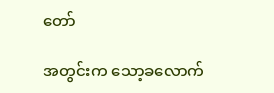တော်

အတွင်းက သော့ခလောက်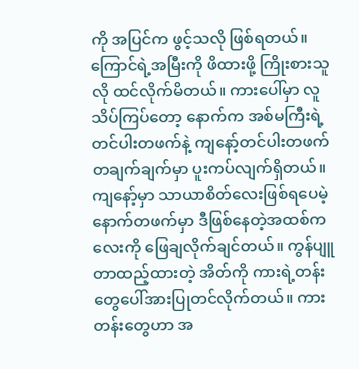ကို အပြင်က ဖွင့်သလို ဖြစ်ရတယ်။ ကြောင်ရဲ့အမြီးကို ဖိထားဖို့ ကြိုးစားသူလို ထင်လိုက်မိတယ်။ ကားပေါ်မှာ လူသိပ်ကြပ်တော့ နောက်က အစ်မကြီးရဲ့ တင်ပါးတဖက်နဲ့ ကျနော့်တင်ပါးတဖက် တချက်ချက်မှာ ပူးကပ်လျက်ရှိတယ်။ ကျနော့်မှာ သာယာစိတ်လေးဖြစ်ရပေမဲ့ နောက်တဖက်မှာ ဒီဖြစ်နေတဲ့အထစ်ကလေးကို ဖြေချလိုက်ချင်တယ်။ ကွန်ပျူတာထည့်ထားတဲ့ အိတ်ကို ကားရဲ့တန်းတွေပေါ်အားပြုတင်လိုက်တယ်။ ကားတန်းတွေဟာ အ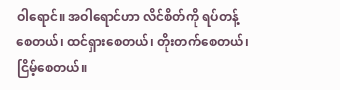ဝါရောင်။ အဝါရောင်ဟာ လိင်စိတ်ကို ရပ်တန့်စေတယ်၊ ထင်ရှားစေတယ်၊ တိုးတက်စေတယ်၊ ငြိမ့်စေတယ်။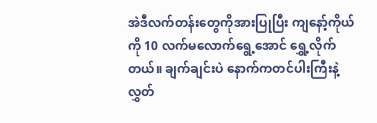အဲဒီလက်‌တန်းတွေကိုအားပြုပြီး ကျနော့်ကိုယ်ကို 10 လက်မလောက်ရွေ့အောင် ရွှေ့လိုက်တယ်။ ချက်ချင်းပဲ နောက်ကတင်ပါးကြီးနဲ့ လွှတ်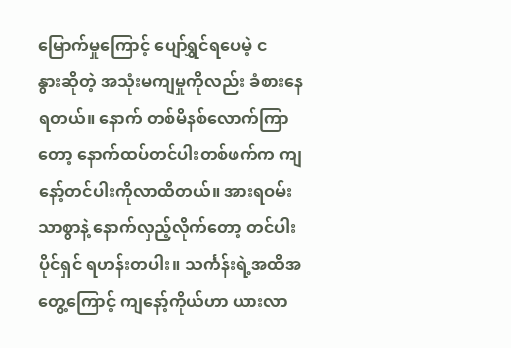မြောက်မှုကြောင့် ပျော်ရွှင်ရပေမဲ့ ငနွား‌ဆိုတဲ့ အသုံးမကျမှုကိုလည်း ခံစားနေရတယ်။ နောက် တစ်မိနစ်လောက်ကြာတော့ နောက်ထပ်တင်ပါးတစ်ဖက်က ကျနော့်တင်ပါးကိုလာထိတယ်။ ‌အားရဝမ်းသာစွာနဲ့ နောက်လှည့်လိုက်တော့ တင်ပါးပိုင်ရှင် ရဟန်းတပါး။ သင်္ကန်းရဲ့အထိအတွေ့ကြောင့် ကျနော့်ကိုယ်‌ဟာ ယားလာ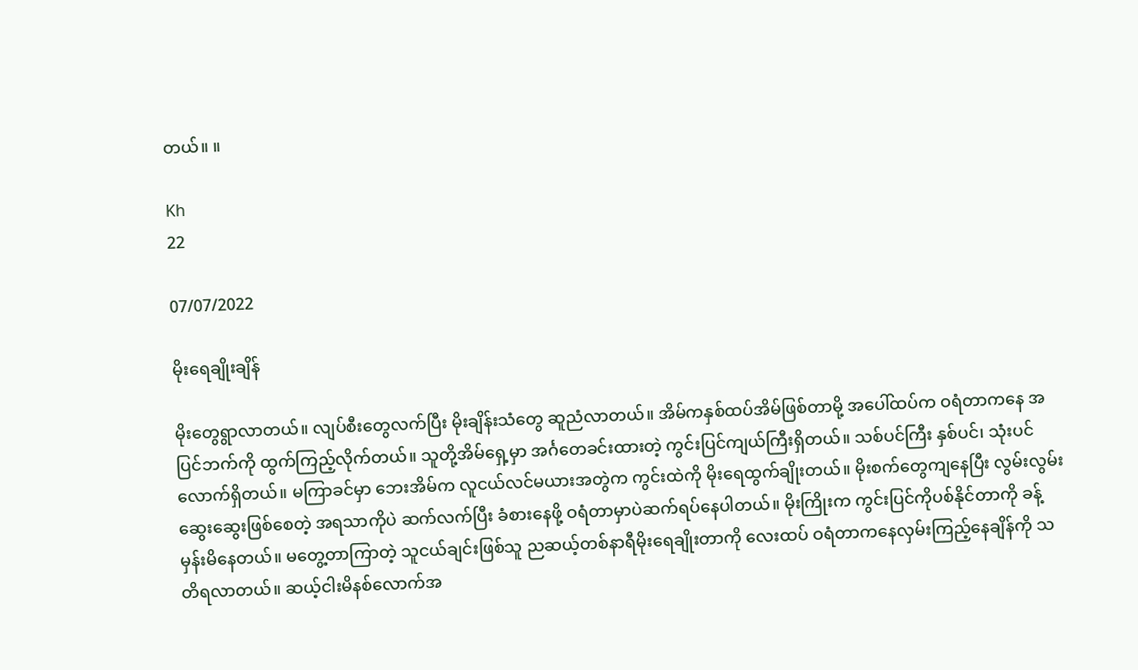တယ်။ ။

Kh
22

07/07/2022

မိုးရေချိုးချိန်

မိုးတွေရွာလာတယ်။ လျပ်စီးတွေလက်ပြီး မိုးချိန်းသံတွေ ဆူညံလာတယ်။ အိမ်ကနှစ်ထပ်အိမ်ဖြစ်တာမို့ အပေါ်ထပ်က ဝရံတာကနေ အပြင်ဘက်ကို ထွက်ကြည့်လိုက်တယ်။ သူတို့အိမ်ရှေ့မှာ အင်္ဂတေခင်းထားတဲ့ ကွင်းပြင်ကျယ်ကြီးရှိတယ်။ သစ်ပင်ကြီး နှစ်ပင်၊ သုံးပင်လောက်ရှိတယ်။ မကြာခင်မှာ ဘေးအိမ်က လူငယ်လင်မယားအတွဲက ကွင်းထဲကို မိုးရေထွက်ချိုးတယ်။ မိုးစက်တွေကျနေပြီး လွမ်းလွမ်းဆွေးဆွေးဖြစ်စေတဲ့ အရသာကိုပဲ ဆက်လက်ပြီး ခံစားနေဖို့ ဝရံတာမှာပဲဆက်ရပ်နေပါတယ်။ မိုးကြိုးက ကွင်းပြင်ကိုပစ်နိုင်တာကို ခန့်မှန်းမိနေတယ်။ မတွေ့တာကြာတဲ့ သူငယ်ချင်းဖြစ်သူ ညဆယ့်တစ်နာရီမိုးရေချိုးတာကို လေးထပ် ဝရံတာကနေလှမ်းကြည့်နေချိန်ကို သတိရလာတယ်။ ဆယ့်ငါးမိနစ်လောက်အ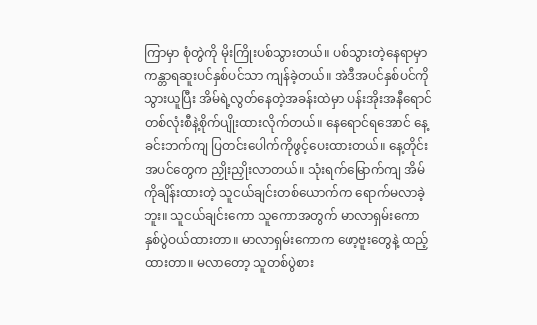ကြာမှာ စုံတွဲကို မိုးကြိုးပစ်သွားတယ်။ ပစ်သွားတဲ့နေရာမှာ ကန္တာရဆူးပင်နှစ်ပင်သာ ကျန်ခဲ့တယ်။ အဲဒီအပင်နှစ်ပင်ကိုသွားယူပြီး အိမ်ရဲ့လွတ်နေတဲ့အခန်းထဲမှာ ပန်းအိုးအနီရောင်တစ်လုံးစီနဲ့စိုက်ပျိုးထားလိုက်တယ်။ နေရောင်ရအောင် နေ့ခင်းဘက်ကျ ပြတင်းပေါက်ကိုဖွင့်ပေးထားတယ်။ နေ့တိုင်း အပင်တွေက ညှိုးညှိုးလာတယ်။ သုံးရက်မြောက်ကျ အိမ်ကိုချိန်းထားတဲ့ သူငယ်ချင်းတစ်ယောက်က ရောက်မလာခဲ့ဘူး။ သူငယ်ချင်းကော သူကောအတွက် မာလာရှမ်းကောနှစ်ပွဲဝယ်ထားတာ။ မာလာရှမ်းကောက ဖော့ဗူးတွေနဲ့ ထည့်ထားတာ။ မလာတော့ သူတစ်ပွဲစား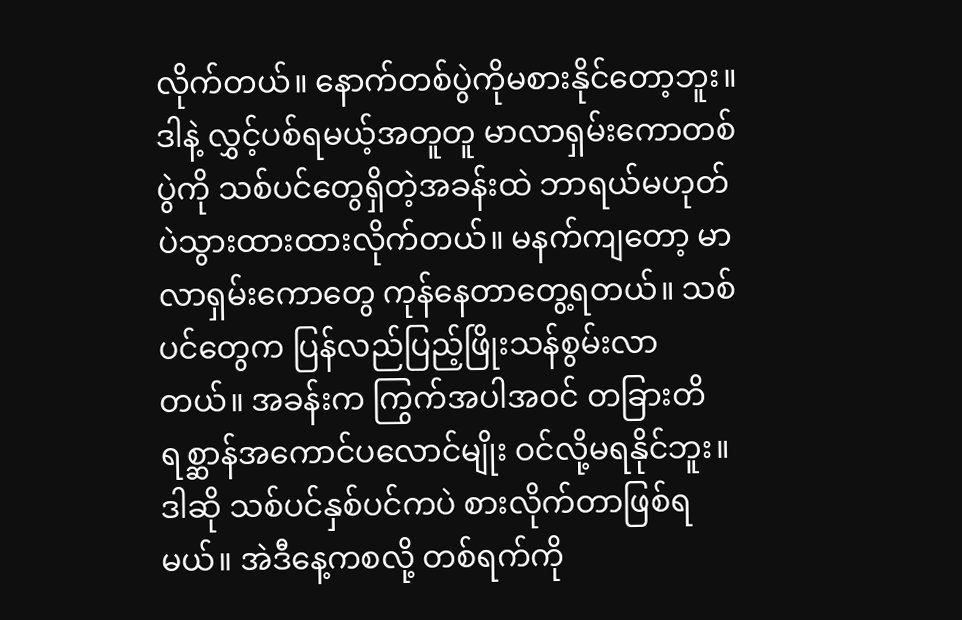လိုက်တယ်။ နောက်တစ်ပွဲကိုမစားနိုင်တော့ဘူး။ ဒါနဲ့ လွှင့်ပစ်ရမယ့်အတူတူ မာလာရှမ်းကောတစ်ပွဲကို သစ်ပင်တွေရှိတဲ့အခန်းထဲ ဘာရယ်မဟုတ်ပဲသွားထားထားလိုက်တယ်။ မနက်ကျတော့ မာလာရှမ်းကောတွေ ကုန်နေတာတွေ့ရတယ်။ သစ်ပင်တွေက ပြန်လည်ပြည့်ဖြိုးသန်စွမ်းလာတယ်။ အခန်းက ကြွက်အပါအဝင် တခြားတိရစ္ဆာန်အကောင်ပလောင်မျိုး ဝင်လို့မရနိုင်ဘူး။ ဒါဆို သစ်ပင်နှစ်ပင်ကပဲ စားလိုက်တာဖြစ်ရမယ်။ အဲဒီနေ့ကစလို့ တစ်ရက်ကို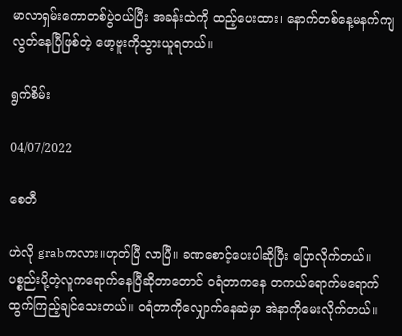မာလာရှမ်းကောတစ်ပွဲဝယ်ပြီး အခန်းထဲကို ထည့်ပေးထား၊ နောက်တစ်နေ့မနက်ကျ လွတ်နေပြီဖြစ်တဲ့ ဖော့ဗူးကိုသွားယူရတယ်။

ရွက်စိမ်း

04/07/2022

စေတီ

ဟဲလို grabကလား။ဟုတ်ပြီ လာပြီ။ ခဏစောင့်ပေးပါဆိုပြီး ပြောလိုက်တယ်။ ပစ္စည်းပို့တဲ့လူကရောက်နေပြီဆိုတာတောင် ဝရံတာကနေ တကယ်ရောက်မရောက်ထွက်ကြည့်ချင်သေးတယ်။ ဝရံတာကိုလျှောက်နေဆဲမှာ အဲနာကိုမေးလိုက်တယ်။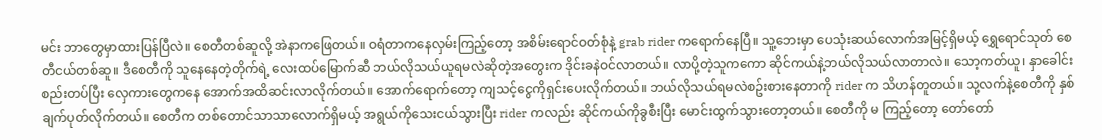မင်း ဘာတွေမှာထားပြန်ပြီလဲ။ စေတီတစ်ဆူလို့ အဲနာကဖြေတယ်။ ဝရံတာကနေလှမ်းကြည့်တော့ အစိမ်းရောင်ဝတ်စုံနဲ့ grab rider ကရောက်နေပြီ။ သူ့ဘေးမှာ ပေသုံးဆယ်လောက်အမြင့်ရှိမယ့် ရွှေရောင်သုတ် စေတီငယ်တစ်ဆူ။ ဒီစေတီကို သူနေနေတဲ့တိုက်ရဲ့ လေးထပ်မြောက်ဆီ ဘယ်လိုသယ်ယူရမလဲဆိုတဲ့အတွေးက ဒိုင်းခနဲဝင်လာတယ်။ လာပို့တဲ့သူကကော ဆိုင်ကယ်နဲ့ဘယ်လိုသယ်လာတာလဲ။ သော့ကတ်ယူ၊ နှာခေါင်းစည်းတပ်ပြီး လှေကားတွေကနေ အောက်အထိဆင်းလာလိုက်တယ်။ အောက်ရောက်တော့ ကျသင့်ငွေကိုရှင်းပေးလိုက်တယ်။ ဘယ်လိုသယ်ရမလဲစဥ်းစားနေတာကို rider က သိဟန်တူတယ်။ သု့လက်နဲ့စေတီကို နှစ်ချက်ပုတ်လိုက်တယ်။ စေတီက တစ်တောင်သာသာလောက်ရှိမယ့် အရွယ်ကိုသေးငယ်သွားပြီး rider ကလည်း ဆိုင်ကယ်ကိုခွစီးပြီး မောင်းထွက်သွားတော့တယ်။ စေတီကို မ ကြည့်တော့ တော်တော်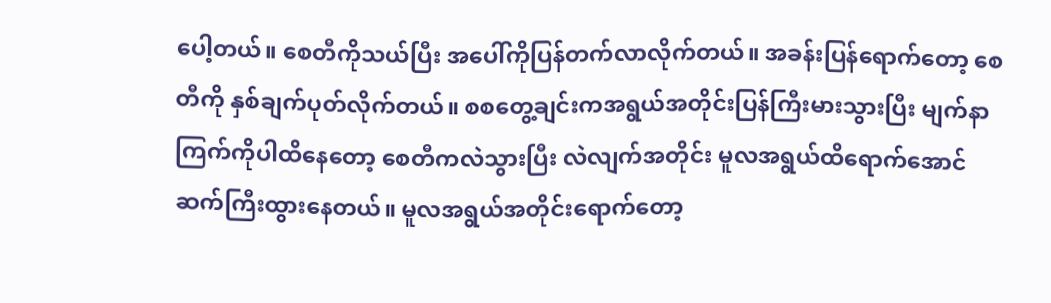ပေါ့တယ်။ စေတီကိုသယ်ပြီး အပေါ်ကိုပြန်တက်လာလိုက်တယ်။ အခန်းပြန်ရောက်တော့ စေတီကို နှစ်ချက်ပုတ်လိုက်တယ်။ စစတွေ့ချင်းကအရွယ်အတိုင်းပြန်ကြီးမားသွားပြီး မျက်နာကြက်ကိုပါထိနေတော့ စေတီကလဲသွားပြီး လဲလျက်အတိုင်း မူလအရွယ်ထိရောက်အောင် ဆက်ကြီးထွားနေတယ်။ မူလအရွယ်အတိုင်းရောက်တော့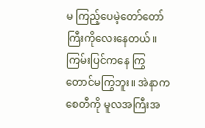မ ကြည့်ပေမဲ့တော်တော်ကြီးကိုလေးနေတယ်။ ကြမ်းပြင်ကနေ ကြွတောင်မကြွဘူး။ အဲနာက စေတီကို မူလအကြီးအ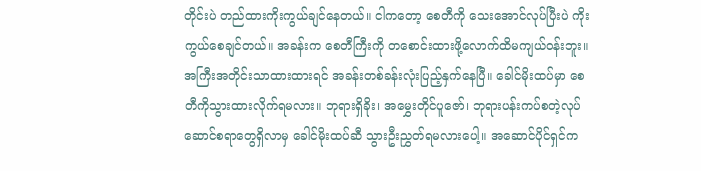တိုင်းပဲ တည်ထားကိုးကွယ်ချင်နေတယ်။ ငါကတော့ စေတီကို သေးအောင်လုပ်ပြီးပဲ ကိုးကွယ်စေချင်တယ်။ အခန်းက စေတီကြီးကို တစောင်းထားဖို့လောက်ထိမကျယ်ဝန်းဘူး။ အကြီးအတိုင်းသာထားထားရင် အခန်းတစ်ခန်းလုံးပြည့်နှက်နေပြီ။ ခေါင်မိုးထပ်မှာ စေတီကိုသွားထားလိုက်ရမလား။ ဘုရားရှိခိုး၊ အမွှေးတိုင်ပူဇော်၊ ဘုရားပန်းကပ်စတဲ့လုပ်ဆောင်စရာတွေရှိလာမှ ခေါင်မိုးထပ်ဆီ သွားဦးညွှတ်ရမလားပေါ့။ အဆောင်ပိုင်ရှင်က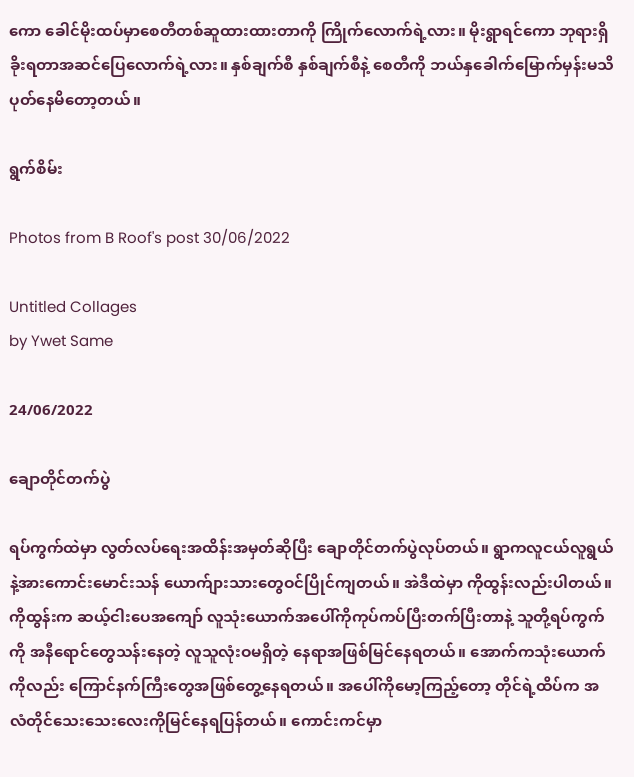ကော ခေါင်မိုးထပ်မှာစေတီတစ်ဆူထားထားတာကို ကြိုက်လောက်ရဲ့လား။ မိုးရွာရင်ကော ဘုရားရှိခိုးရတာအဆင်ပြေလောက်ရဲ့လား။ နှစ်ချက်စီ နှစ်ချက်စီနဲ့ စေတီကို ဘယ်နှခေါက်မြောက်မှန်းမသိ ပုတ်နေမိတော့တယ်။

ရွက်စိမ်း

Photos from B Roof's post 30/06/2022

Untitled Collages
by Ywet Same

24/06/2022

ချောတိုင်တက်ပွဲ

ရပ်ကွက်ထဲမှာ လွတ်လပ်ရေးအထိန်းအမှတ်ဆိုပြီး ချောတိုင်တက်ပွဲလုပ်တယ်။ ရွာကလူငယ်လူရွယ်နဲ့အားကောင်းမောင်းသန် ယောက်ျားသားတွေဝင်ပြိုင်ကျတယ်။ အဲဒီထဲမှာ ကိုထွန်းလည်းပါတယ်။ ကိုထွန်းက ဆယ့်ငါးပေအကျော် လူသုံးယောက်အပေါ်ကိုကုပ်ကပ်ပြီးတက်ပြီးတာနဲ့ သူတို့ရပ်ကွက်ကို အနီရောင်တွေသန်းနေတဲ့ လူသူလုံးဝမရှိတဲ့ နေရာအဖြစ်မြင်နေရတယ်။ အောက်ကသုံးယောက်ကိုလည်း ကြောင်နက်ကြီးတွေအဖြစ်တွေ့နေရတယ်။ အပေါ်ကိုမော့ကြည့်တော့ တိုင်ရဲ့ထိပ်က အလံတိုင်သေးသေးလေးကိုမြင်နေရပြန်တယ်။ ကောင်းကင်မှာ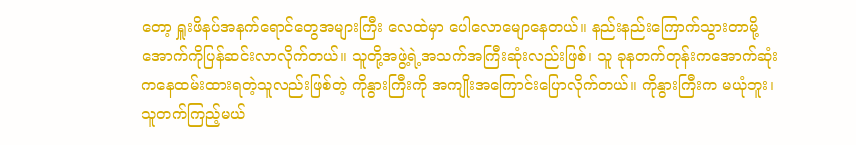တော့ ရှူးဖိနပ်အနက်ရောင်တွေအများကြီး လေထဲမှာ ပေါလောမျောနေတယ်။ နည်းနည်းကြောက်သွားတာမို့ အောက်ကိုပြန်ဆင်းလာလိုက်တယ်။ သူတို့အဖွဲ့ရဲ့အသက်အကြီးဆုံးလည်းဖြစ်၊ သူ ခုနတက်တုန်းကအောက်ဆုံးကနေထမ်းထားရတဲ့သူလည်းဖြစ်တဲ့ ကိုနွားကြီးကို အကျိုးအကြောင်းပြောလိုက်တယ်။ ကိုနွားကြီးက မယုံဘူး၊ သူတက်ကြည့်မယ်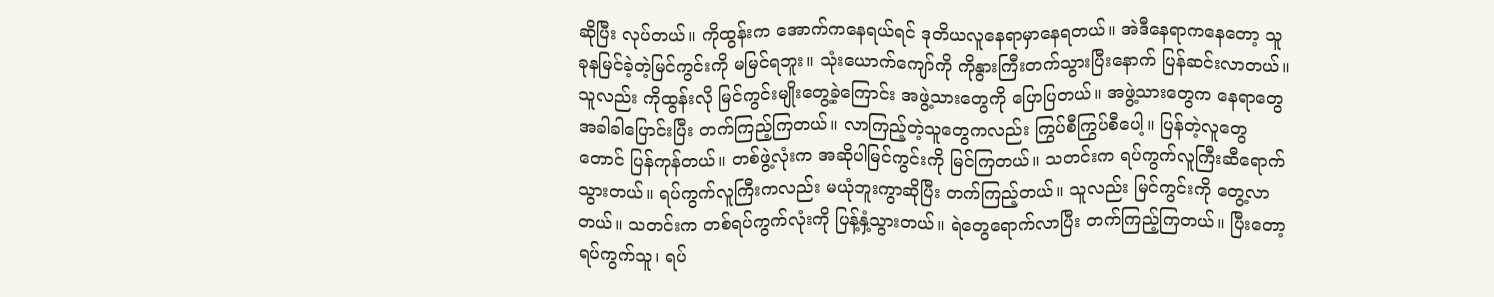ဆိုပြီး လုပ်တယ်။ ကိုထွန်းက အောက်ကနေရယ်ရင် ဒုတိယလူနေရာမှာနေရတယ်။ အဲဒီနေရာကနေတော့ သူခုနမြင်ခဲ့တဲ့မြင်ကွင်းကို မမြင်ရဘူး။ သုံးယောက်ကျော်ကို ကိုနွားကြီးတက်သွားပြီးနောက် ပြန်ဆင်းလာတယ်။ သူလည်း ကိုထွန်းလို မြင်ကွင်းမျိုးတွေ့ခဲ့ကြောင်း အဖွဲ့သားတွေကို ပြောပြတယ်။ အဖွဲ့သားတွေက နေရာတွေအခါခါပြောင်းပြီး တက်ကြည့်ကြတယ်။ လာကြည့်တဲ့သူတွေကလည်း ကြွပ်စီကြွပ်စီပေါ့။ ပြန်တဲ့လူတွေတောင် ပြန်ကုန်တယ်။ တစ်ဖွဲ့လုံးက အဆိုပါမြင်ကွင်းကို မြင်ကြတယ်။ သတင်းက ရပ်ကွက်လူကြီးဆီရောက်သွားတယ်။ ရပ်ကွက်လူကြီးကလည်း မယုံဘူးကွာဆိုပြီး တက်ကြည့်တယ်။ သူလည်း မြင်ကွင်းကို တွေ့လာတယ်။ သတင်းက တစ်ရပ်ကွက်လုံးကို ပြန့်နှံ့သွားတယ်။ ရဲတွေရောက်လာပြီး တက်ကြည့်ကြတယ်။ ပြီးတော့ ရပ်ကွက်သူ၊ ရပ်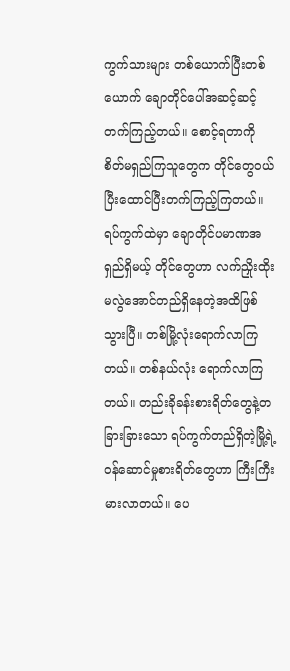ကွက်သားများ တစ်ယောက်ပြီးတစ်ယောက် ချောတိုင်ပေါ်အဆင့်ဆင့်တက်ကြည့်တယ်။ စောင့်ရတာကို စိတ်မရှည်ကြသူတွေက တိုင်တွေဝယ်ပြီးထောင်ပြီးတက်ကြည့်ကြတယ်။ ရပ်ကွက်ထဲမှာ ချောတိုင်ပမာဏအရှည်ရှိမယ့် တိုင်တွေဟာ လက်ညှိုးထိုးမလွဲအောင်တည်ရှိနေတဲ့အထိဖြစ်သွားပြီ။ တစ်မြို့လုံးရောက်လာကြတယ်။ တစ်နယ်လုံး ရောက်လာကြတယ်။ တည်းခိုခန်းစားရိတ်တွေနဲ့တခြားခြားသော ရပ်ကွက်တည်ရှိတဲ့မြို့ရဲ့ဝန်ဆောင်မှုစားရိတ်တွေဟာ ကြီးကြီးမားလာတယ်။ ပေ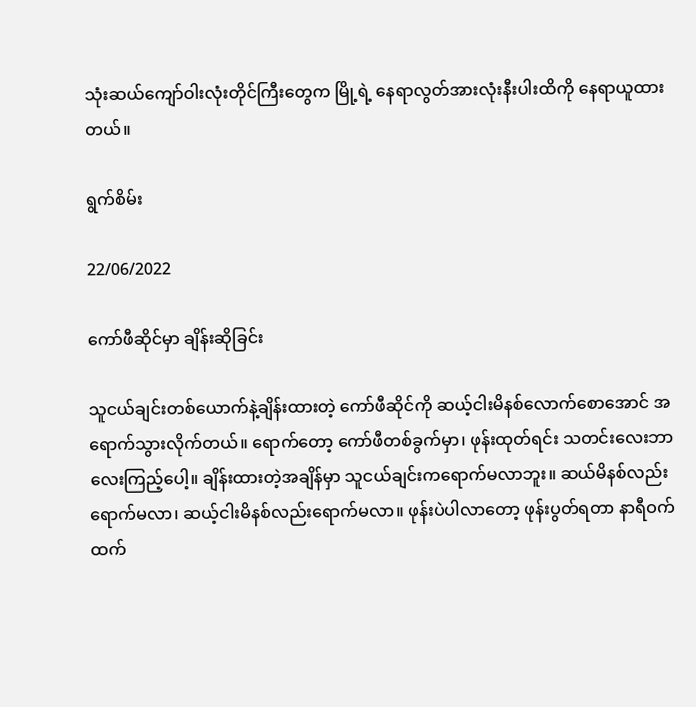သုံးဆယ်ကျော်ဝါးလုံးတိုင်ကြီးတွေက မြို့ရဲ့ နေရာလွတ်အားလုံးနီးပါးထိကို နေရာယူထားတယ်။

ရွက်စိမ်း

22/06/2022

ကော်ဖီဆိုင်မှာ ချိန်းဆိုခြင်း

သူငယ်ချင်းတစ်ယောက်နဲ့ချိန်းထားတဲ့ ကော်ဖီဆိုင်ကို ဆယ့်ငါးမိနစ်လောက်စောအောင် အရောက်သွားလိုက်တယ်။ ရောက်တော့ ကော်ဖီတစ်ခွက်မှာ၊ ဖုန်းထုတ်ရင်း သတင်းလေးဘာလေးကြည့်ပေါ့။ ချိန်းထားတဲ့အချိန်မှာ သူငယ်ချင်းကရောက်မလာဘူး။ ဆယ်မိနစ်လည်းရောက်မလာ၊ ဆယ့်ငါးမိနစ်လည်းရောက်မလာ။ ဖုန်းပဲပါလာတော့ ဖုန်းပွတ်ရတာ နာရီဝက်ထက်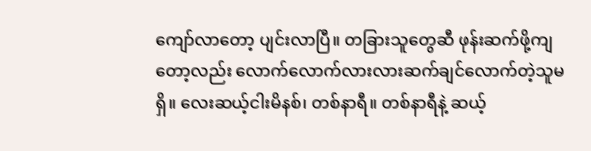ကျော်လာတော့ ပျင်းလာပြီ။ တခြားသူတွေဆီ ဖုန်းဆက်ဖို့ကျတော့လည်း လောက်လောက်လားလားဆက်ချင်လောက်တဲ့သူမရှိ။ လေးဆယ့်ငါးမိနစ်၊ တစ်နာရီ။ တစ်နာရီနဲ့ ဆယ့်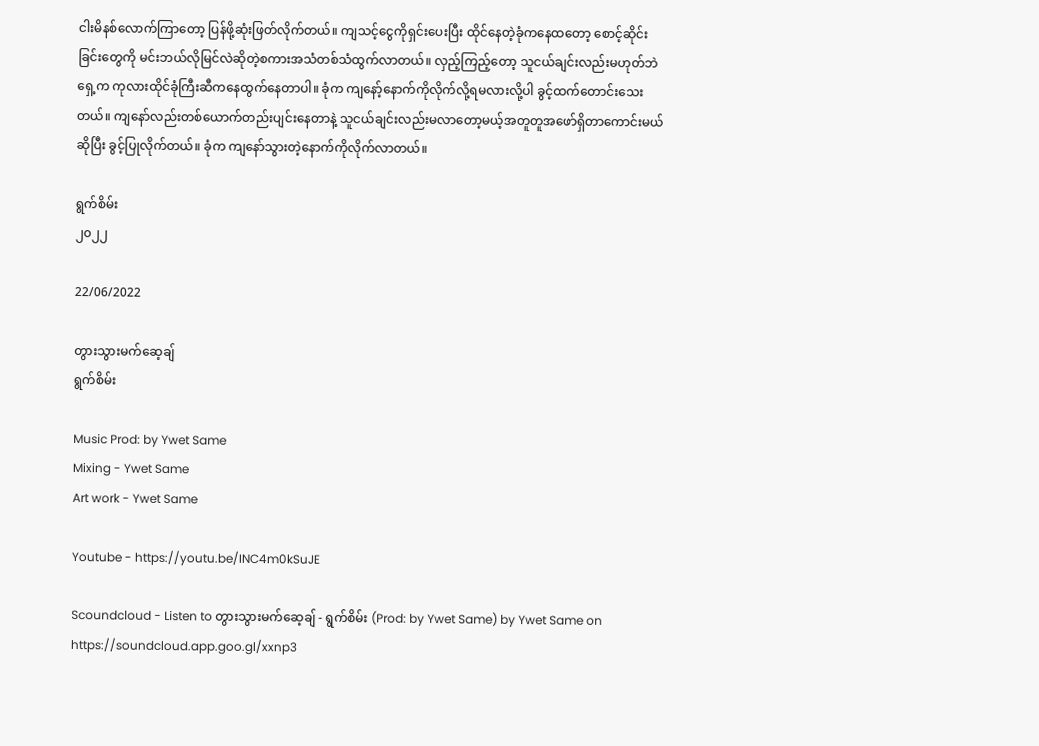ငါးမိနစ်လောက်ကြာတော့ ပြန်ဖို့ဆုံးဖြတ်လိုက်တယ်။ ကျသင့်ငွေကိုရှင်းပေးပြီး ထိုင်နေတဲ့ခုံကနေထတော့ စောင့်ဆိုင်းခြင်းတွေကို မင်းဘယ်လိုမြင်လဲဆိုတဲ့စကားအသံတစ်သံထွက်လာတယ်။ လှည့်ကြည့်တော့ သူငယ်ချင်းလည်းမဟုတ်ဘဲ ရှေ့က ကုလားထိုင်ခုံကြီးဆီကနေထွက်နေတာပါ။ ခုံက ကျနော့်နောက်ကိုလိုက်လို့ရမလားလို့ပါ ခွင့်ထက်တောင်းသေးတယ်။ ကျနော်လည်းတစ်ယောက်တည်းပျင်းနေတာနဲ့ သူငယ်ချင်းလည်းမလာတော့မယ့်အတူတူအဖော်ရှိတာကောင်းမယ်ဆိုပြီး ခွင့်ပြုလိုက်တယ်။ ခုံက ကျနော်သွားတဲ့နောက်ကိုလိုက်လာတယ်။

ရွက်စိမ်း
၂၀၂၂

22/06/2022

တွားသွားမက်ဆေ့ချ်
ရွက်စိမ်း

Music Prod: by Ywet Same
Mixing - Ywet Same
Art work - Ywet Same

Youtube - https://youtu.be/INC4m0kSuJE

Scoundcloud - Listen to တွားသွားမက်ဆေ့ချ် - ရွက်စိမ်း (Prod: by Ywet Same) by Ywet Same on
https://soundcloud.app.goo.gl/xxnp3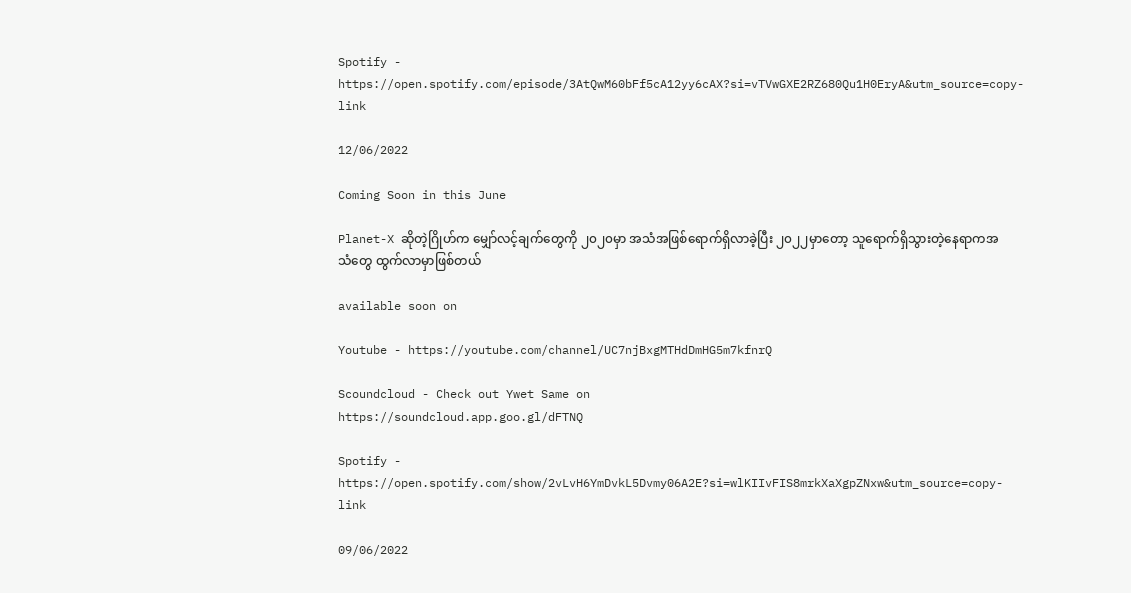Spotify - https://open.spotify.com/episode/3AtQwM60bFf5cA12yy6cAX?si=vTVwGXE2RZ680Qu1H0EryA&utm_source=copy-link

12/06/2022

Coming Soon in this June

Planet-X ဆိုတဲ့ဂြိုဟ်က မျှော်လင့်ချက်တွေကို ၂၀၂၀မှာ အသံအဖြစ်ရောက်ရှိလာခဲ့ပြီး ၂၀၂၂မှာတော့ သူရောက်ရှိသွားတဲ့နေရာကအသံတွေ ထွက်လာမှာဖြစ်တယ်

available soon on

Youtube - https://youtube.com/channel/UC7njBxgMTHdDmHG5m7kfnrQ

Scoundcloud - Check out Ywet Same on
https://soundcloud.app.goo.gl/dFTNQ

Spotify - https://open.spotify.com/show/2vLvH6YmDvkL5Dvmy06A2E?si=wlKIIvFIS8mrkXaXgpZNxw&utm_source=copy-link

09/06/2022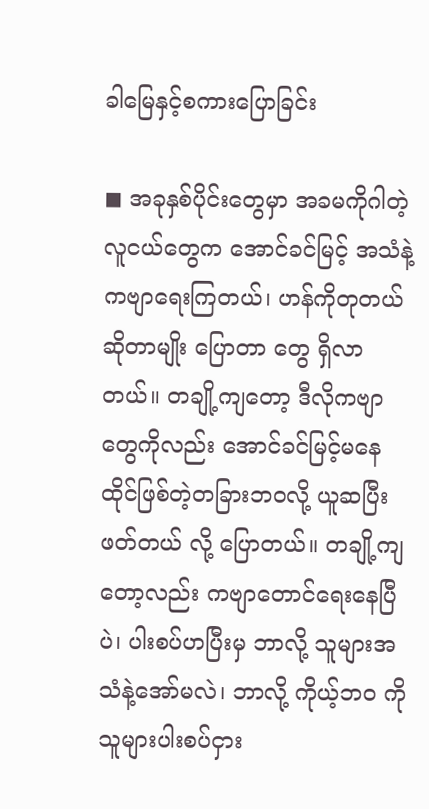ခါမြေနှင့်စကားပြောခြင်း

◼ အခုနှစ်ပိုင်းတွေမှာ ‌အခမကိုဂါတဲ့ လူငယ်တွေက အောင်ခင်မြင့် အသံနဲ့ ကဗျာရေးကြတယ်၊ ဟန်ကိုတုတယ်ဆိုတာမျိုး ပြောတာ တွေ ရှိလာတယ်။ တချို့ကျတော့ ဒီလိုကဗျာတွေကိုလည်း အောင်ခင်မြင့်မနေထိုင်ဖြစ်တဲ့တခြားဘဝလို့ ယူဆပြီး ဖတ်တယ် လို့ ပြောတယ်။ တချို့ကျတော့လည်း ကဗျာတောင်ရေးနေပြီပဲ၊ ပါးစပ်ဟပြီးမှ ဘာလို့ သူများအသံနဲ့အော်မလဲ၊ ဘာလို့ ကိုယ့်ဘဝ ကို သူများပါးစပ်ငှား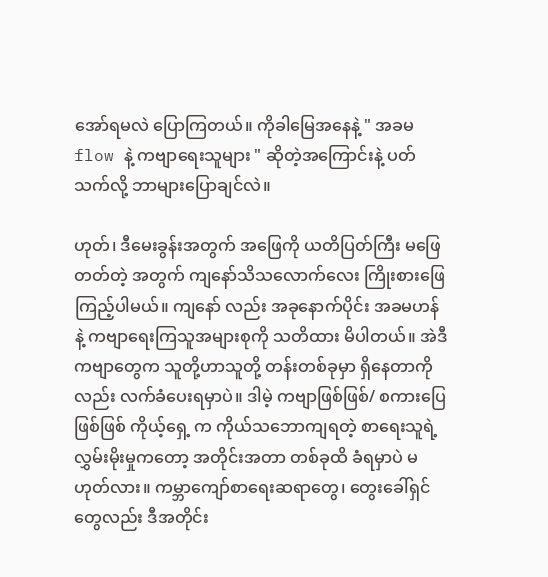အော်ရမလဲ ပြောကြတယ်။ ကိုခါမြေအနေနဲ့ " အခမ flow နဲ့ ကဗျာရေးသူများ " ဆိုတဲ့အ‌ကြောင်းနဲ့ ပတ်သက်လို့ ဘာများပြောချင်လဲ။

ဟုတ်၊ ဒီမေးခွန်းအတွက် အဖြေကို ယတိပြတ်ကြီး မဖြေတတ်တဲ့ အတွက် ကျနော်သိသလောက်လေး ကြိုးစားဖြေကြည့်ပါမယ်။ ကျနော် လည်း အခုနောက်ပိုင်း အခမဟန်နဲ့ ကဗျာရေးကြသူအများစုကို သတိထား မိပါတယ်။ အဲဒီကဗျာတွေက သူတို့ဟာသူတို့ တန်းတစ်ခုမှာ ရှိနေတာကို လည်း လက်ခံပေးရမှာပဲ။ ဒါမဲ့ ကဗျာဖြစ်ဖြစ်/ စကားပြေဖြစ်ဖြစ် ကိုယ့်ရှေ့ က ကိုယ်သဘောကျရတဲ့ စာရေးသူရဲ့ လွှမ်းမိုးမှုကတော့ အတိုင်းအတာ တစ်ခုထိ ခံရမှာပဲ မဟုတ်လား။ ကမ္ဘာကျော်စာရေးဆရာတွေ၊ တွေးခေါ်ရှင် တွေလည်း ဒီအတိုင်း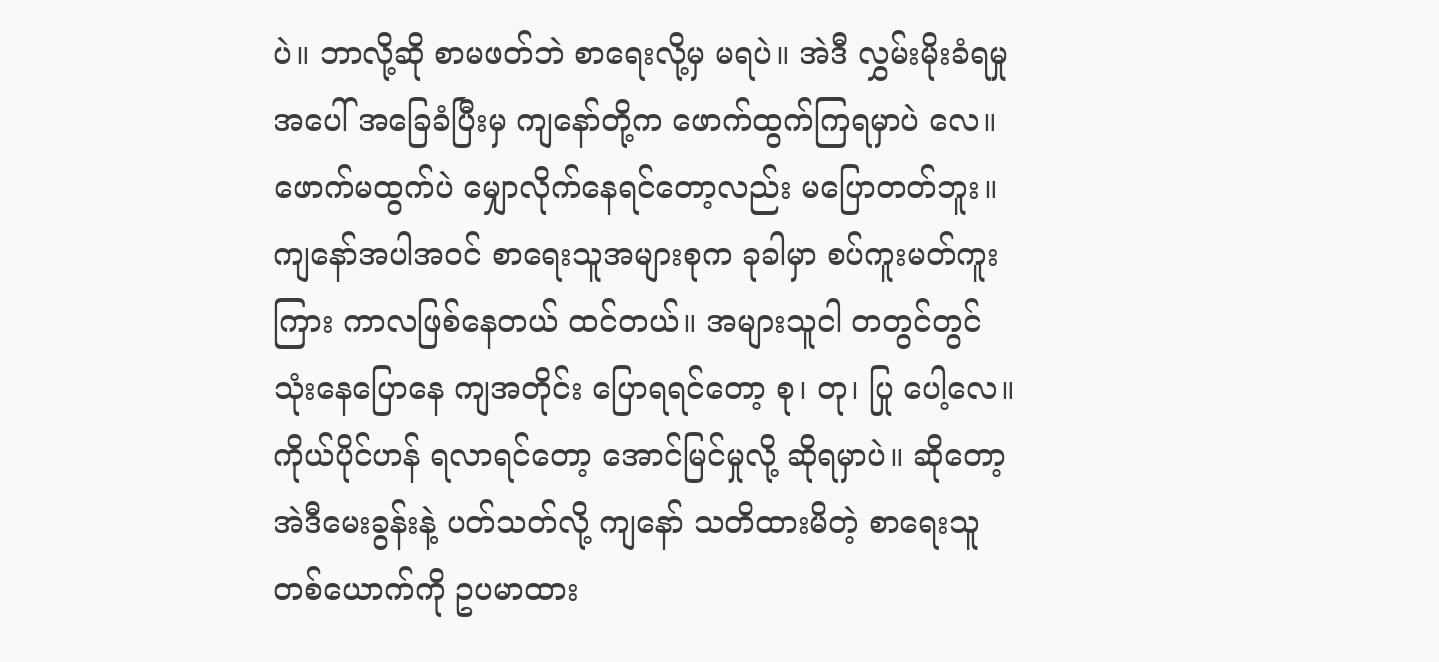ပဲ။ ဘာလို့ဆို စာမဖတ်ဘဲ စာရေးလို့မှ မရပဲ။ အဲဒီ လွှမ်းမိုးခံရမှုအပေါ် အခြေခံပြီးမှ ကျနော်တို့က ဖောက်ထွက်ကြရမှာပဲ လေ။ ဖောက်မထွက်ပဲ မျှောလိုက်နေရင်တော့လည်း မပြောတတ်ဘူး။ ကျနော်အပါအဝင် စာရေးသူအများစုက ခုခါမှာ စပ်ကူးမတ်ကူး ကြား ကာလဖြစ်နေတယ် ထင်တယ်။ အများသူငါ တတွင်တွင် သုံးနေပြောနေ ကျအတိုင်း ပြောရရင်တော့ စု၊ တု၊ ပြု ပေါ့လေ။ ကိုယ်ပိုင်ဟန် ရလာရင်တော့ အောင်မြင်မှုလို့ ဆိုရမှာပဲ။ ဆိုတော့ အဲဒီမေးခွန်းနဲ့ ပတ်သတ်လို့ ကျနော် သတိထားမိတဲ့ စာရေးသူတစ်ယောက်ကို ဥပမာထား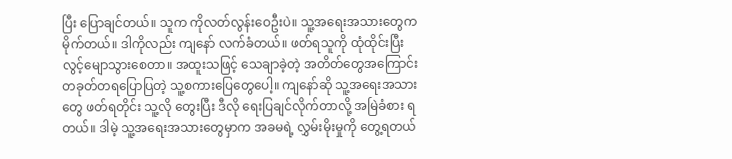ပြီး ပြောချင်တယ်။ သူက ကိုလတ်လွန်းဝေဦးပဲ။ သူ့အရေးအသားတွေက မိုက်တယ်။ ဒါကိုလည်း ကျနော် လက်ခံတယ်။ ဖတ်ရသူကို ထုံထိုင်းပြီး လွင့်မျောသွားစေတာ။ အထူးသဖြင့် သေချာခဲ့တဲ့ အတိတ်တွေအကြောင်း တခုတ်တရပြောပြတဲ့ သူ့စကားပြေတွေပေါ့။ ကျနော်ဆို သူ့အရေးအသား တွေ ဖတ်ရတိုင်း သူ့လို တွေးပြီး ဒီလို ရေးပြချင်လိုက်တာလို့ အမြဲခံစား ရတယ်။ ဒါမဲ့ သူ့အရေးအသားတွေမှာက အခမရဲ့ လွှမ်းမိုးမှုကို တွေ့ရတယ်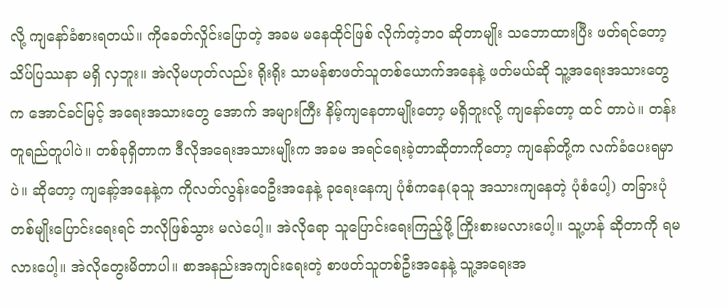လို့ ကျနော်ခံစားရတယ်။ ကိုခေတ်လှိုင်းပြောတဲ့ အခမ မနေထိုင်ဖြစ် လိုက်တဲ့ဘဝ ဆိုတာမျိုး သဘောထားပြီး ဖတ်ရင်တော့ သိပ်ပြဿနာ မရှိ လှဘူး။ အဲလိုမဟုတ်လည်း ရိုးရိုး သာမန်စာဖတ်သူတစ်ယောက်အနေနဲ့ ဖတ်မယ်ဆို သူ့အရေးအသားတွေက အောင်ခင်မြင့် အရေးအသားတွေ အောက် အများကြီး နိမ့်ကျနေတာမျိုးတော့ မရှိဘူးလို့ ကျနော်တော့ ထင် တာပဲ။ တန်းတူရည်တူပါပဲ။ တစ်ခုရှိတာက ဒီလိုအရေးအသားမျိုးက အခမ အရင်ရေးခဲ့တာဆိုတာကိုတော့ ကျနော်တို့က လက်ခံပေးရမှာပဲ။ ဆိုတော့ ကျနော့်အနေနဲ့က ကိုလတ်လွန်းဝေဦးအနေနဲ့ ခုရေးနေကျ ပုံစံကနေ(ခုသူ အသားကျနေတဲ့ ပုံစံပေါ့) တခြားပုံတစ်မျိုးပြောင်းရေးရင် ဘလိုဖြစ်သွား မလဲပေါ့။ အဲလိုရော သူပြောင်းရေးကြည့်ဖို့ ကြိုးစားမလားပေါ့။ သူ့ဟန် ဆိုတာကို ရမလားပေါ့။ အဲလိုတွေးမိတာပါ။ စာအနည်းအကျင်းရေးတဲ့ စာဖတ်သူတစ်ဦးအနေနဲ့ သူ့အရေးအ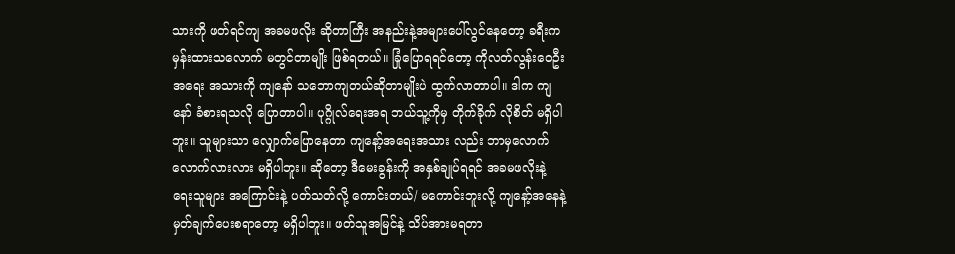သားကို ဖတ်ရင်ကျ အခမဖလိုး ဆိုတာကြီး အနည်းနဲ့အများပေါ်လွင်နေတော့ ခရီးက မှန်းထားသလောက် မတွင်တာမျိုး ဖြစ်ရတယ်။ ခြုံပြောရရင်တော့ ကိုလတ်လွန်းဝေဦး အရေး အသားကို ကျနော် သဘောကျတယ်ဆိုတာမျိုးပဲ ထွက်လာတာပါ။ ဒါက ကျနော် ခံစားရသလို ပြောတာပါ။ ပုဂ္ဂိုလ်ရေးအရ ဘယ်သူ့ကိုမှ တိုက်ခိုက် လိုစိတ် မရှိပါဘူး။ သူများသာ လျှောက်ပြောနေတာ ကျနော့်အရေးအသား လည်း ဘာမှလောက်လောက်လားလား မရှိပါဘူး။ ဆိုတော့ ဒီမေးခွန်းကို အနှစ်ချုပ်ရရင် အခမဖလိုးနဲ့ ရေးသူများ အကြောင်းနဲ့ ပတ်သတ်လို့ ကောင်းတယ်/ မကောင်းဘူးလို့ ကျနော့်အနေနဲ့ မှတ်ချက်ပေးစရာတော့ မရှိပါဘူး။ ဖတ်သူအမြင်နဲ့ သိပ်အားမရတာ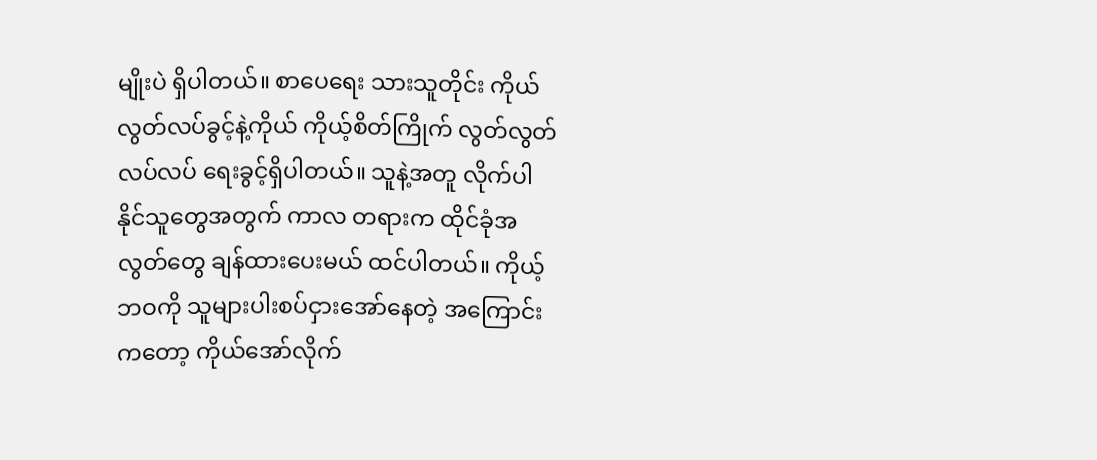မျိုးပဲ ရှိပါတယ်။ စာပေရေး သားသူတိုင်း ကိုယ်လွတ်လပ်ခွင့်နဲ့ကိုယ် ကိုယ့်စိတ်ကြိုက် လွတ်လွတ် လပ်လပ် ရေးခွင့်ရှိပါတယ်။ သူနဲ့အတူ လိုက်ပါနိုင်သူတွေအတွက် ကာလ တရားက ထိုင်ခုံအလွတ်တွေ ချန်ထားပေးမယ် ထင်ပါတယ်။ ကိုယ့်ဘဝကို သူများပါးစပ်ငှားအော်နေတဲ့ အကြောင်းကတော့ ကိုယ်အော်လိုက်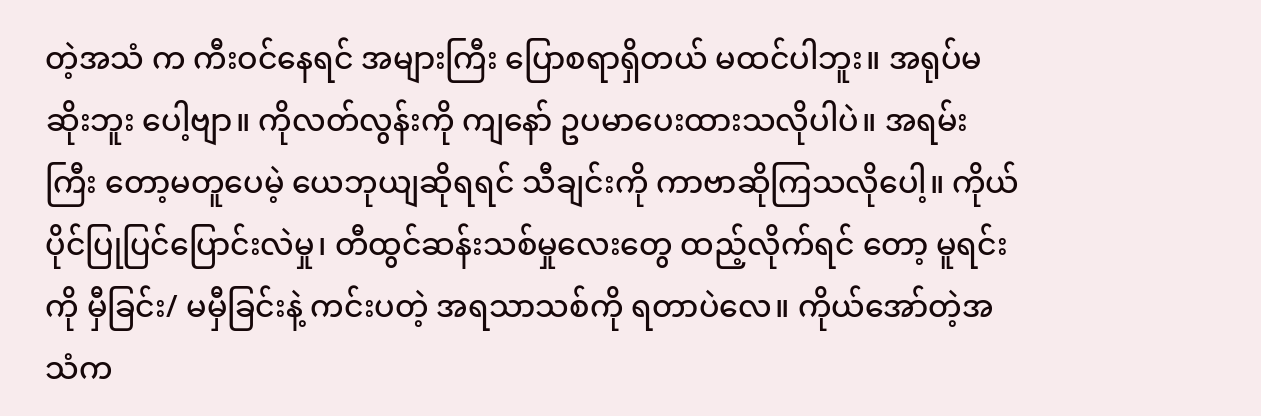တဲ့အသံ က ကီးဝင်နေရင် အများကြီး ပြောစရာရှိတယ် မထင်ပါဘူး။ အရုပ်မဆိုးဘူး ပေါ့ဗျာ။ ကိုလတ်လွန်းကို ကျနော် ဥပမာပေးထားသလိုပါပဲ။ အရမ်းကြီး တော့မတူပေမဲ့ ယေဘုယျဆိုရရင် သီချင်းကို ကာဗာဆိုကြသလိုပေါ့။ ကိုယ်ပိုင်ပြုပြင်ပြောင်းလဲမှု၊ တီထွင်ဆန်းသစ်မှုလေးတွေ ထည့်လိုက်ရင် တော့ မူရင်းကို မှီခြင်း/ မမှီခြင်းနဲ့ ကင်းပတဲ့ အရသာသစ်ကို ရတာပဲလေ။ ကိုယ်အော်တဲ့အသံက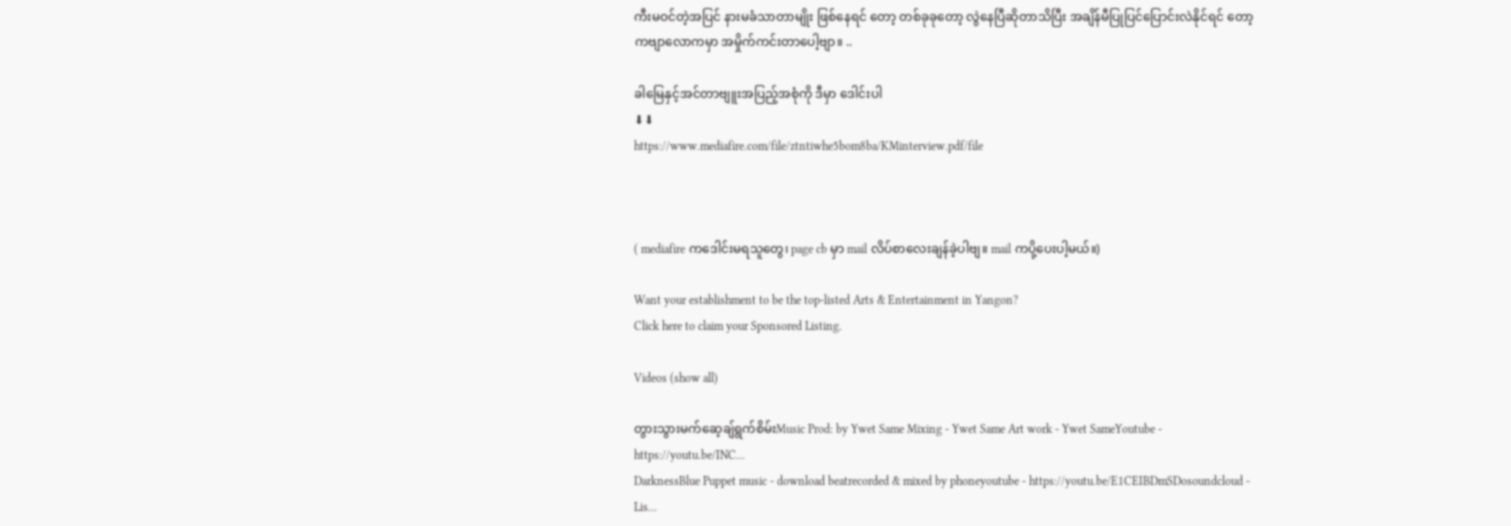ကီးမဝင်တဲ့အပြင် နားမခံသာတာမျိုး ဖြစ်နေရင် တော့ တစ်ခုခုတော့ လွဲနေပြီဆိုတာသိပြီး အချိန်မီပြုပြင်ပြောင်းလဲနိုင်ရင် တော့ ကဗျာလောကမှာ အမှိုက်ကင်းတာပေါ့ဗျာ။ ..

ခါမြေနှင့်အင်တာဗျူးအပြည့်အစုံကို ဒီမှာ ဒေါင်းပါ
⬇⬇
https://www.mediafire.com/file/ztntiwhe5bom8ba/KMinterview.pdf/file



( mediafire ကဒေါင်းမရသူတွေ၊ page cb မှာ mail လိပ်စာလေးချန်ခဲ့ပါဗျ။ mail ကပို့ပေးပါ့မယ်။)

Want your establishment to be the top-listed Arts & Entertainment in Yangon?
Click here to claim your Sponsored Listing.

Videos (show all)

တွားသွားမက်ဆေ့ချ်ရွက်စိမ်းMusic Prod: by Ywet Same Mixing - Ywet Same Art work - Ywet SameYoutube - https://youtu.be/INC...
DarknessBlue Puppet music - download beatrecorded & mixed by phoneyoutube - https://youtu.be/E1CEIBDmSDosoundcloud - Lis...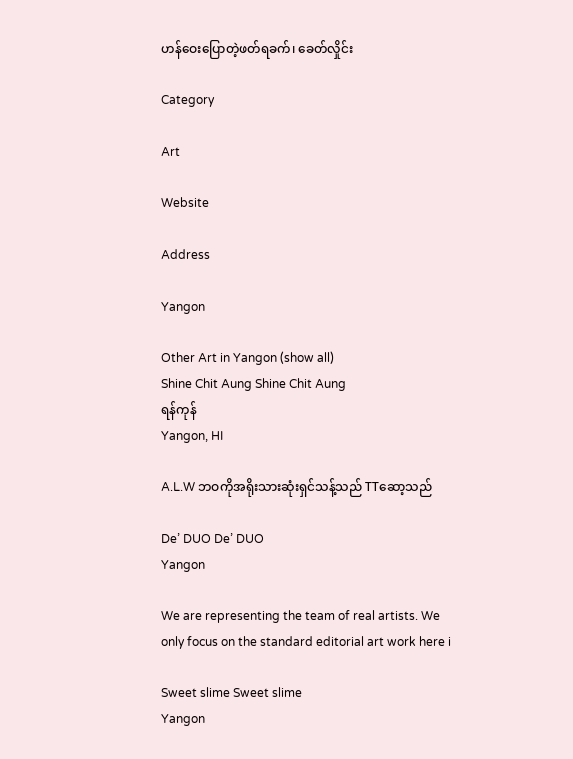ဟန်ဝေးပြောတဲ့ဖတ်ရခက်၊ ခေတ်လှိုင်း

Category

Art

Website

Address

Yangon

Other Art in Yangon (show all)
Shine Chit Aung Shine Chit Aung
ရန်ကုန်
Yangon, HI

A.L.W ဘဝကိုအရိုးသားဆုံးရှင်သန့်သည် TTဆော့သည်

De’ DUO De’ DUO
Yangon

We are representing the team of real artists. We only focus on the standard editorial art work here i

Sweet slime Sweet slime
Yangon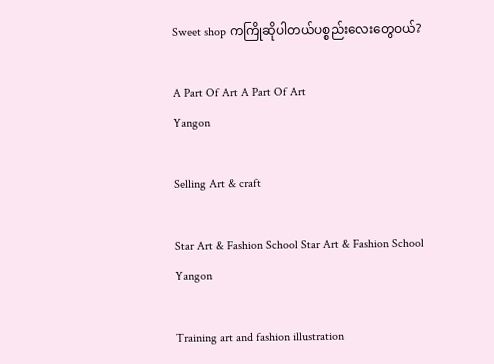Sweet shop ကကြိုဆိုပါတယ်ပစ္စည်းလေးတွေဝယ်?

A Part Of Art A Part Of Art
Yangon

Selling Art & craft

Star Art & Fashion School Star Art & Fashion School
Yangon

Training art and fashion illustration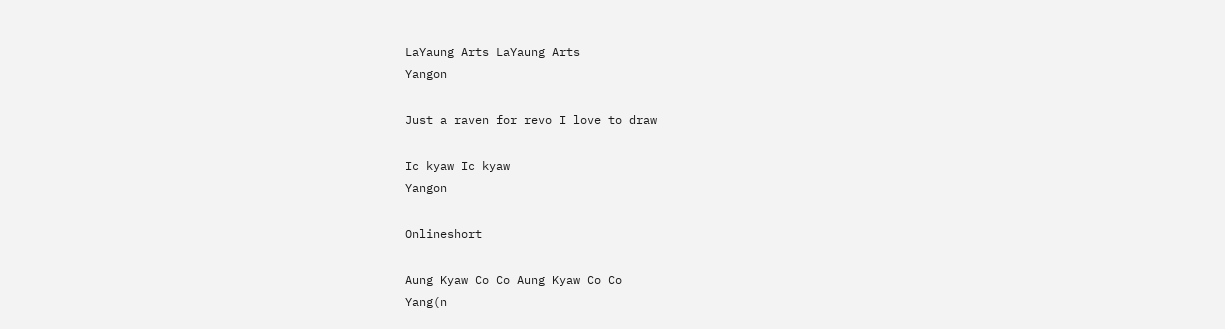LaYaung Arts LaYaung Arts
Yangon

Just a raven for revo I love to draw

Ic kyaw Ic kyaw
Yangon

Onlineshort

Aung Kyaw Co Co Aung Kyaw Co Co
Yang(n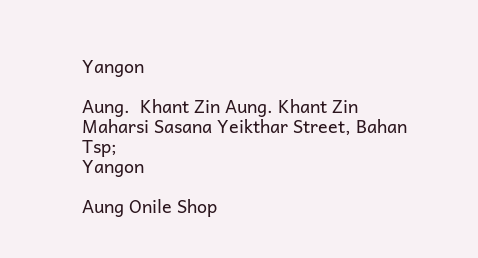Yangon

Aung.  Khant Zin Aung. Khant Zin
Maharsi Sasana Yeikthar Street, Bahan Tsp;
Yangon

Aung Onile Shop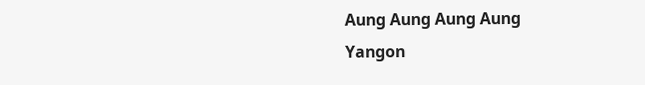Aung Aung Aung Aung
Yangon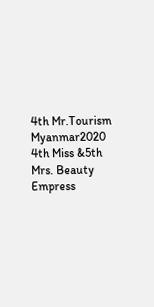4th Mr.Tourism Myanmar2020 4th Miss &5th Mrs. Beauty Empress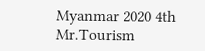Myanmar 2020 4th Mr.Tourism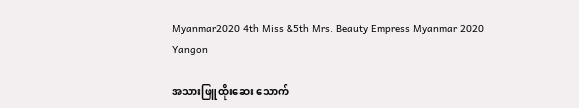Myanmar2020 4th Miss &5th Mrs. Beauty Empress Myanmar 2020
Yangon

အသားဖြူထိုးဆေး သောက်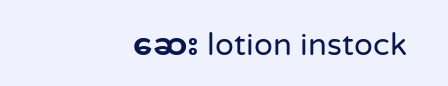ဆေး lotion instock